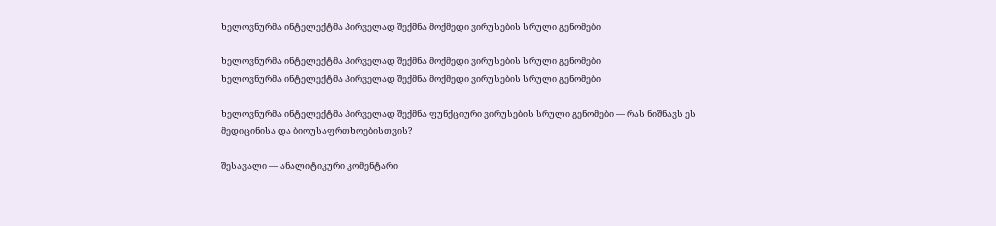ხელოვნურმა ინტელექტმა პირველად შექმნა მოქმედი ვირუსების სრული გენომები

ხელოვნურმა ინტელექტმა პირველად შექმნა მოქმედი ვირუსების სრული გენომები
ხელოვნურმა ინტელექტმა პირველად შექმნა მოქმედი ვირუსების სრული გენომები

ხელოვნურმა ინტელექტმა პირველად შექმნა ფუნქციური ვირუსების სრული გენომები — რას ნიშნავს ეს მედიცინისა და ბიოუსაფრთხოებისთვის?

შესავალი — ანალიტიკური კომენტარი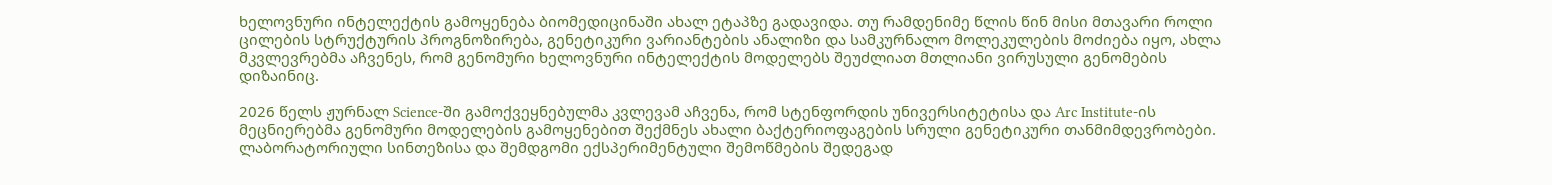ხელოვნური ინტელექტის გამოყენება ბიომედიცინაში ახალ ეტაპზე გადავიდა. თუ რამდენიმე წლის წინ მისი მთავარი როლი ცილების სტრუქტურის პროგნოზირება, გენეტიკური ვარიანტების ანალიზი და სამკურნალო მოლეკულების მოძიება იყო, ახლა მკვლევრებმა აჩვენეს, რომ გენომური ხელოვნური ინტელექტის მოდელებს შეუძლიათ მთლიანი ვირუსული გენომების დიზაინიც.

2026 წელს ჟურნალ Science-ში გამოქვეყნებულმა კვლევამ აჩვენა, რომ სტენფორდის უნივერსიტეტისა და Arc Institute-ის მეცნიერებმა გენომური მოდელების გამოყენებით შექმნეს ახალი ბაქტერიოფაგების სრული გენეტიკური თანმიმდევრობები. ლაბორატორიული სინთეზისა და შემდგომი ექსპერიმენტული შემოწმების შედეგად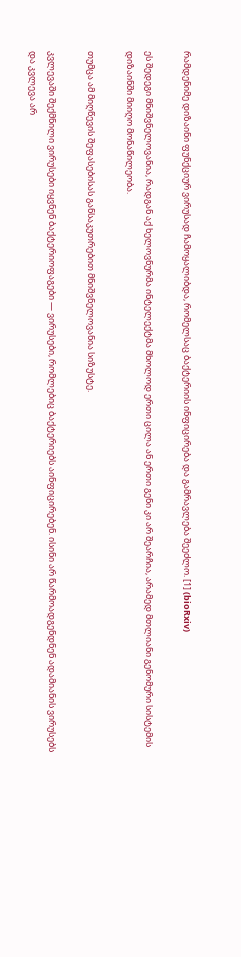რამდენიმე დიზაინი ფუნქციურ ვირუსად ჩამოყალიბდა, რომელსაც ბაქტერიის ინფიცირება და გამრავლება შეეძლო. [1] (bioRxiv)

ეს შედეგი მნიშვნელოვანია, რადგან აქ ხელოვნურმა ინტელექტმა მხოლოდ ერთი ცილა ან ერთი გენი კი არ შეარჩია, არამედ მთლიანი გენომური სისტემის დიზაინში მიიღო მონაწილეობა.

თუმცა ამ მიღწევის შეფასებისას განსაკუთრებით მნიშვნელოვანია სიზუსტე.

კვლევაში შექმნილი ვირუსები იყვნენ ბაქტერიოფაგები — ვირუსები, რომლებიც ბაქტერიებს აინფიცირებენ. ისინი არ წარმოადგენდნენ ადამიანის ვირუსებს და კვლევა არ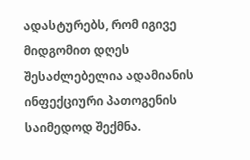ადასტურებს, რომ იგივე მიდგომით დღეს შესაძლებელია ადამიანის ინფექციური პათოგენის საიმედოდ შექმნა.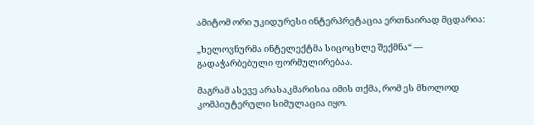ამიტომ ორი უკიდურესი ინტერპრეტაცია ერთნაირად მცდარია:

„ხელოვნურმა ინტელექტმა სიცოცხლე შექმნა“ — გადაჭარბებული ფორმულირებაა.

მაგრამ ასევე არასაკმარისია იმის თქმა, რომ ეს მხოლოდ კომპიუტერული სიმულაცია იყო.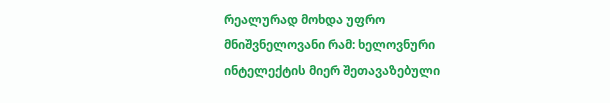რეალურად მოხდა უფრო მნიშვნელოვანი რამ: ხელოვნური ინტელექტის მიერ შეთავაზებული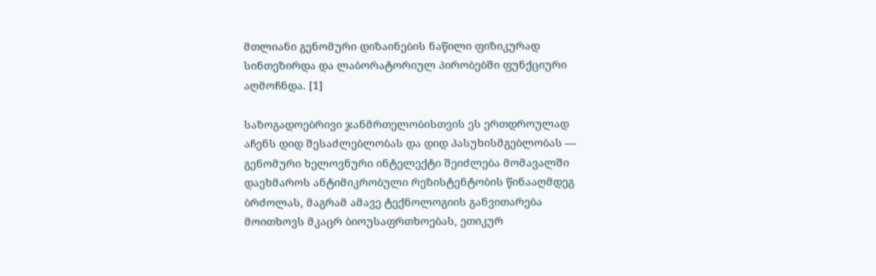მთლიანი გენომური დიზაინების ნაწილი ფიზიკურად სინთეზირდა და ლაბორატორიულ პირობებში ფუნქციური აღმოჩნდა. [1]

საზოგადოებრივი ჯანმრთელობისთვის ეს ერთდროულად აჩენს დიდ შესაძლებლობას და დიდ პასუხისმგებლობას — გენომური ხელოვნური ინტელექტი შეიძლება მომავალში დაეხმაროს ანტიმიკრობული რეზისტენტობის წინააღმდეგ ბრძოლას, მაგრამ ამავე ტექნოლოგიის განვითარება მოითხოვს მკაცრ ბიოუსაფრთხოებას, ეთიკურ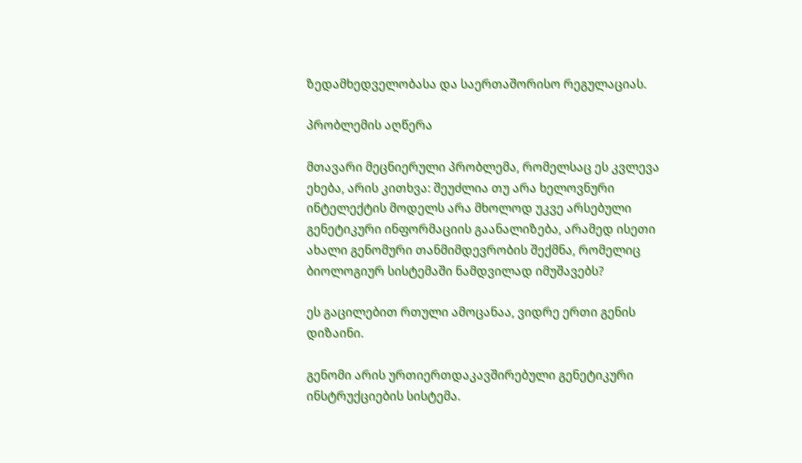ზედამხედველობასა და საერთაშორისო რეგულაციას.

პრობლემის აღწერა

მთავარი მეცნიერული პრობლემა, რომელსაც ეს კვლევა ეხება, არის კითხვა: შეუძლია თუ არა ხელოვნური ინტელექტის მოდელს არა მხოლოდ უკვე არსებული გენეტიკური ინფორმაციის გაანალიზება, არამედ ისეთი ახალი გენომური თანმიმდევრობის შექმნა, რომელიც ბიოლოგიურ სისტემაში ნამდვილად იმუშავებს?

ეს გაცილებით რთული ამოცანაა, ვიდრე ერთი გენის დიზაინი.

გენომი არის ურთიერთდაკავშირებული გენეტიკური ინსტრუქციების სისტემა.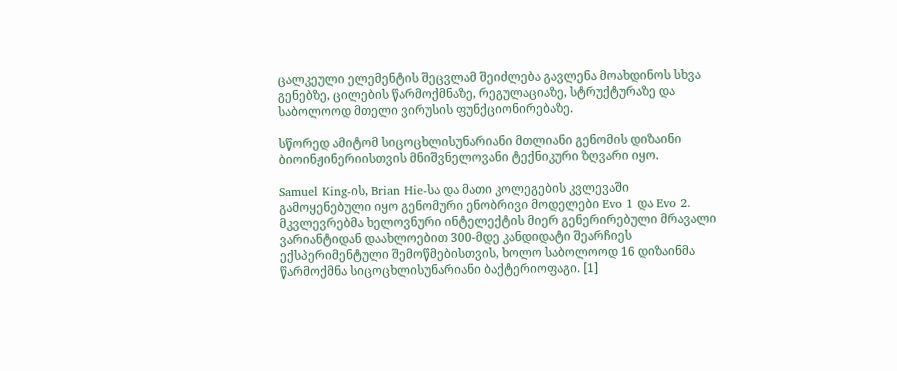ცალკეული ელემენტის შეცვლამ შეიძლება გავლენა მოახდინოს სხვა გენებზე, ცილების წარმოქმნაზე, რეგულაციაზე, სტრუქტურაზე და საბოლოოდ მთელი ვირუსის ფუნქციონირებაზე.

სწორედ ამიტომ სიცოცხლისუნარიანი მთლიანი გენომის დიზაინი ბიოინჟინერიისთვის მნიშვნელოვანი ტექნიკური ზღვარი იყო.

Samuel King-ის, Brian Hie-სა და მათი კოლეგების კვლევაში გამოყენებული იყო გენომური ენობრივი მოდელები Evo 1 და Evo 2. მკვლევრებმა ხელოვნური ინტელექტის მიერ გენერირებული მრავალი ვარიანტიდან დაახლოებით 300-მდე კანდიდატი შეარჩიეს ექსპერიმენტული შემოწმებისთვის, ხოლო საბოლოოდ 16 დიზაინმა წარმოქმნა სიცოცხლისუნარიანი ბაქტერიოფაგი. [1]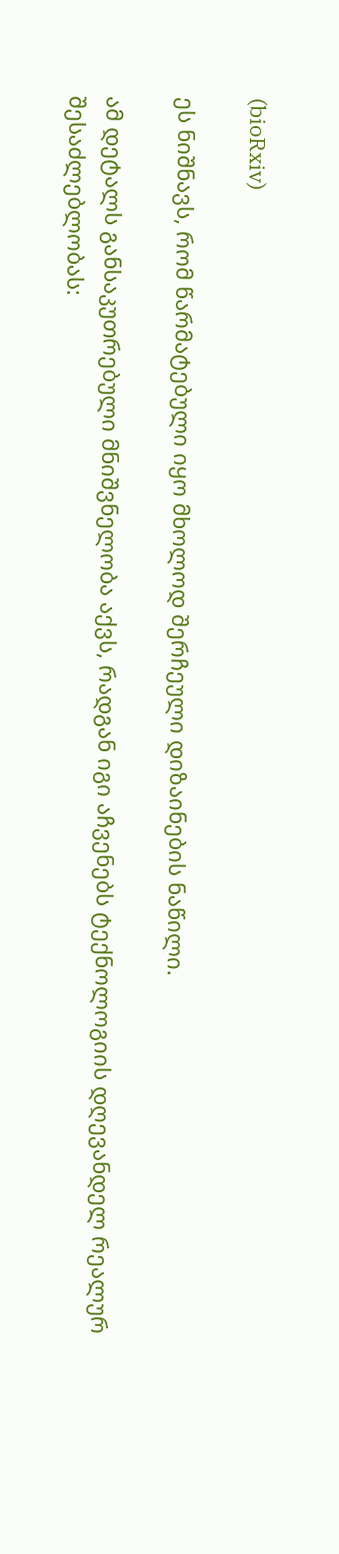(bioRxiv)

ეს ნიშნავს, რომ წარმატებული იყო მხოლოდ შერჩეული დიზაინების ნაწილი.

ამ დეტალს განსაკუთრებული მნიშვნელობა აქვს, რადგან იგი აჩვენებს ტექნოლოგიის დღევანდელ რეალურ შესაძლებლობას: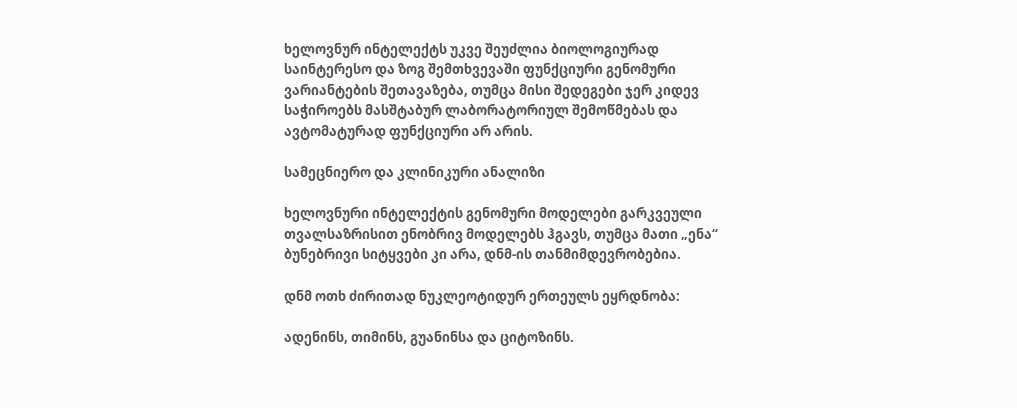ხელოვნურ ინტელექტს უკვე შეუძლია ბიოლოგიურად საინტერესო და ზოგ შემთხვევაში ფუნქციური გენომური ვარიანტების შეთავაზება, თუმცა მისი შედეგები ჯერ კიდევ საჭიროებს მასშტაბურ ლაბორატორიულ შემოწმებას და ავტომატურად ფუნქციური არ არის.

სამეცნიერო და კლინიკური ანალიზი

ხელოვნური ინტელექტის გენომური მოდელები გარკვეული თვალსაზრისით ენობრივ მოდელებს ჰგავს, თუმცა მათი „ენა“ ბუნებრივი სიტყვები კი არა, დნმ-ის თანმიმდევრობებია.

დნმ ოთხ ძირითად ნუკლეოტიდურ ერთეულს ეყრდნობა:

ადენინს, თიმინს, გუანინსა და ციტოზინს.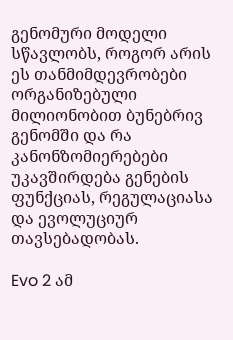გენომური მოდელი სწავლობს, როგორ არის ეს თანმიმდევრობები ორგანიზებული მილიონობით ბუნებრივ გენომში და რა კანონზომიერებები უკავშირდება გენების ფუნქციას, რეგულაციასა და ევოლუციურ თავსებადობას.

Evo 2 ამ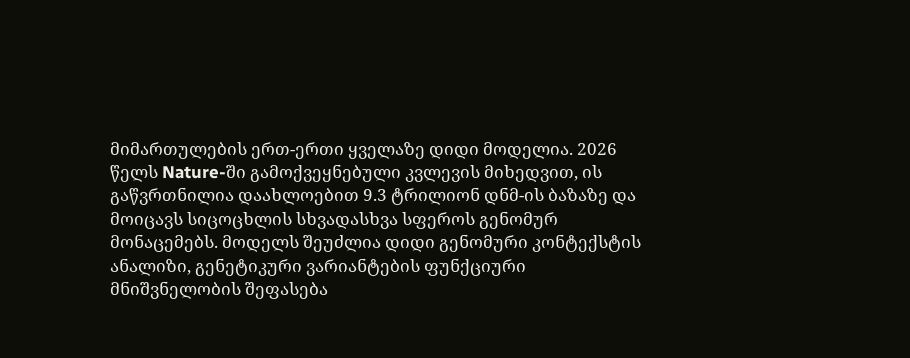მიმართულების ერთ-ერთი ყველაზე დიდი მოდელია. 2026 წელს Nature-ში გამოქვეყნებული კვლევის მიხედვით, ის გაწვრთნილია დაახლოებით 9.3 ტრილიონ დნმ-ის ბაზაზე და მოიცავს სიცოცხლის სხვადასხვა სფეროს გენომურ მონაცემებს. მოდელს შეუძლია დიდი გენომური კონტექსტის ანალიზი, გენეტიკური ვარიანტების ფუნქციური მნიშვნელობის შეფასება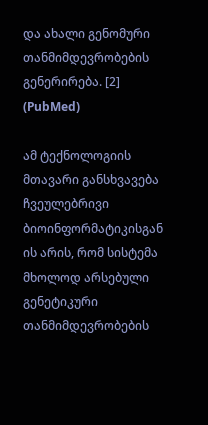და ახალი გენომური თანმიმდევრობების გენერირება. [2] (PubMed)

ამ ტექნოლოგიის მთავარი განსხვავება ჩვეულებრივი ბიოინფორმატიკისგან ის არის, რომ სისტემა მხოლოდ არსებული გენეტიკური თანმიმდევრობების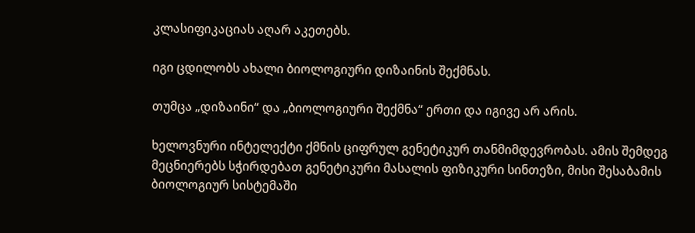კლასიფიკაციას აღარ აკეთებს.

იგი ცდილობს ახალი ბიოლოგიური დიზაინის შექმნას.

თუმცა „დიზაინი“ და „ბიოლოგიური შექმნა“ ერთი და იგივე არ არის.

ხელოვნური ინტელექტი ქმნის ციფრულ გენეტიკურ თანმიმდევრობას. ამის შემდეგ მეცნიერებს სჭირდებათ გენეტიკური მასალის ფიზიკური სინთეზი, მისი შესაბამის ბიოლოგიურ სისტემაში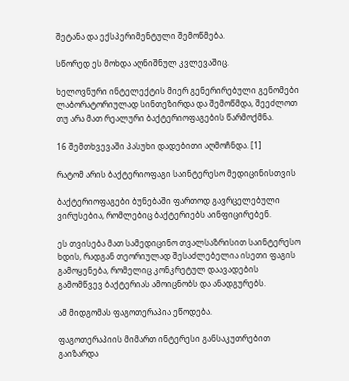შეტანა და ექსპერიმენტული შემოწმება.

სწორედ ეს მოხდა აღნიშნულ კვლევაშიც.

ხელოვნური ინტელექტის მიერ გენერირებული გენომები ლაბორატორიულად სინთეზირდა და შემოწმდა, შეეძლოთ თუ არა მათ რეალური ბაქტერიოფაგების წარმოქმნა.

16 შემთხვევაში პასუხი დადებითი აღმოჩნდა. [1]

რატომ არის ბაქტერიოფაგი საინტერესო მედიცინისთვის

ბაქტერიოფაგები ბუნებაში ფართოდ გავრცელებული ვირუსებია, რომლებიც ბაქტერიებს აინფიცირებენ.

ეს თვისება მათ სამედიცინო თვალსაზრისით საინტერესო ხდის, რადგან თეორიულად შესაძლებელია ისეთი ფაგის გამოყენება, რომელიც კონკრეტულ დაავადების გამომწვევ ბაქტერიას ამოიცნობს და ანადგურებს.

ამ მიდგომას ფაგოთერაპია ეწოდება.

ფაგოთერაპიის მიმართ ინტერესი განსაკუთრებით გაიზარდა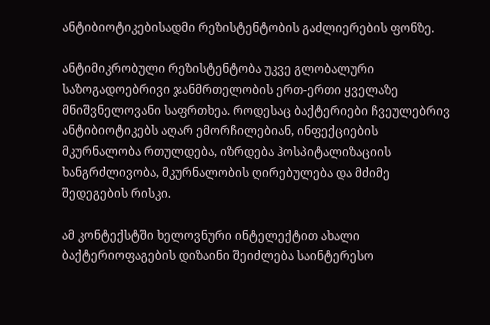ანტიბიოტიკებისადმი რეზისტენტობის გაძლიერების ფონზე.

ანტიმიკრობული რეზისტენტობა უკვე გლობალური საზოგადოებრივი ჯანმრთელობის ერთ-ერთი ყველაზე მნიშვნელოვანი საფრთხეა. როდესაც ბაქტერიები ჩვეულებრივ ანტიბიოტიკებს აღარ ემორჩილებიან, ინფექციების მკურნალობა რთულდება, იზრდება ჰოსპიტალიზაციის ხანგრძლივობა, მკურნალობის ღირებულება და მძიმე შედეგების რისკი.

ამ კონტექსტში ხელოვნური ინტელექტით ახალი ბაქტერიოფაგების დიზაინი შეიძლება საინტერესო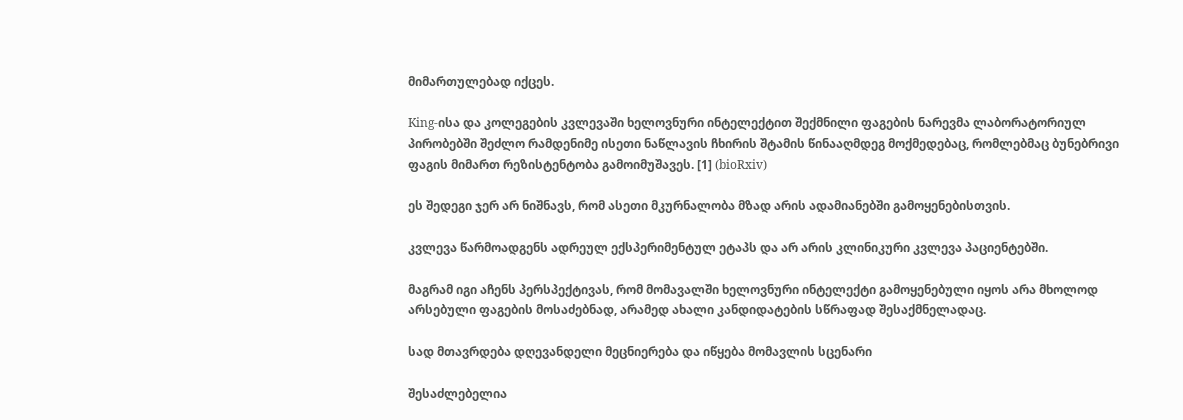მიმართულებად იქცეს.

King-ისა და კოლეგების კვლევაში ხელოვნური ინტელექტით შექმნილი ფაგების ნარევმა ლაბორატორიულ პირობებში შეძლო რამდენიმე ისეთი ნაწლავის ჩხირის შტამის წინააღმდეგ მოქმედებაც, რომლებმაც ბუნებრივი ფაგის მიმართ რეზისტენტობა გამოიმუშავეს. [1] (bioRxiv)

ეს შედეგი ჯერ არ ნიშნავს, რომ ასეთი მკურნალობა მზად არის ადამიანებში გამოყენებისთვის.

კვლევა წარმოადგენს ადრეულ ექსპერიმენტულ ეტაპს და არ არის კლინიკური კვლევა პაციენტებში.

მაგრამ იგი აჩენს პერსპექტივას, რომ მომავალში ხელოვნური ინტელექტი გამოყენებული იყოს არა მხოლოდ არსებული ფაგების მოსაძებნად, არამედ ახალი კანდიდატების სწრაფად შესაქმნელადაც.

სად მთავრდება დღევანდელი მეცნიერება და იწყება მომავლის სცენარი

შესაძლებელია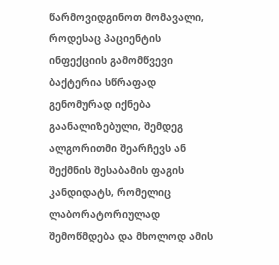წარმოვიდგინოთ მომავალი, როდესაც პაციენტის ინფექციის გამომწვევი ბაქტერია სწრაფად გენომურად იქნება გაანალიზებული, შემდეგ ალგორითმი შეარჩევს ან შექმნის შესაბამის ფაგის კანდიდატს, რომელიც ლაბორატორიულად შემოწმდება და მხოლოდ ამის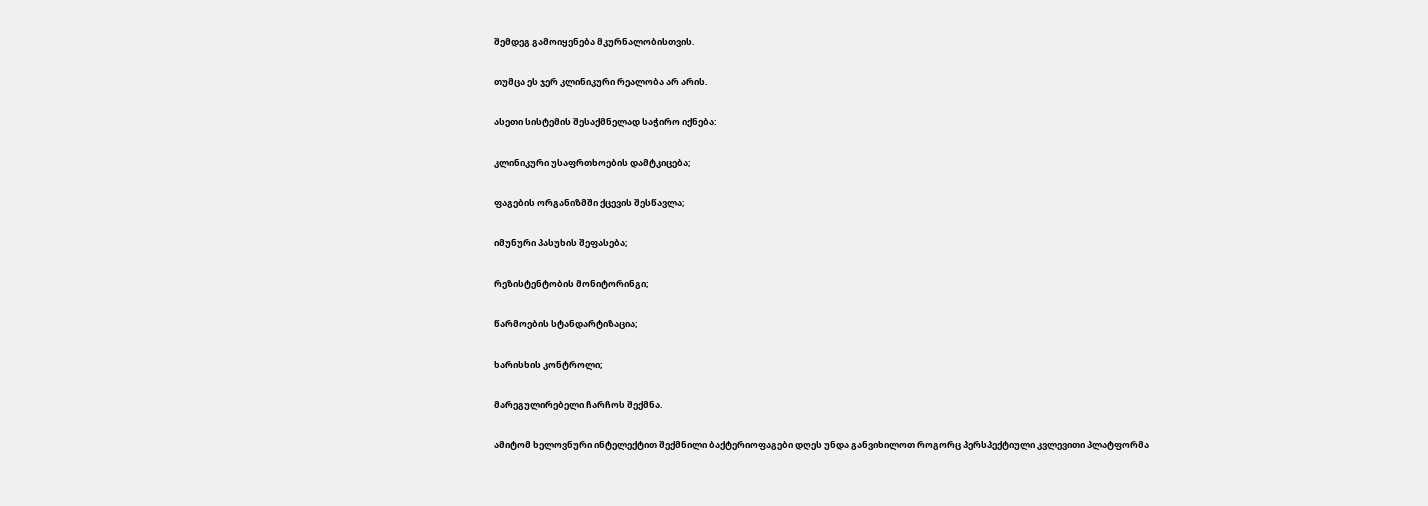შემდეგ გამოიყენება მკურნალობისთვის.

თუმცა ეს ჯერ კლინიკური რეალობა არ არის.

ასეთი სისტემის შესაქმნელად საჭირო იქნება:

კლინიკური უსაფრთხოების დამტკიცება;

ფაგების ორგანიზმში ქცევის შესწავლა;

იმუნური პასუხის შეფასება;

რეზისტენტობის მონიტორინგი;

წარმოების სტანდარტიზაცია;

ხარისხის კონტროლი;

მარეგულირებელი ჩარჩოს შექმნა.

ამიტომ ხელოვნური ინტელექტით შექმნილი ბაქტერიოფაგები დღეს უნდა განვიხილოთ როგორც პერსპექტიული კვლევითი პლატფორმა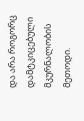და არა როგორც დამტკიცებული მკურნალობის მეთოდი.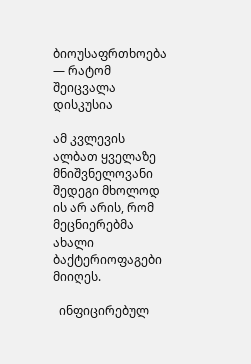ბიოუსაფრთხოება — რატომ შეიცვალა დისკუსია

ამ კვლევის ალბათ ყველაზე მნიშვნელოვანი შედეგი მხოლოდ ის არ არის, რომ მეცნიერებმა ახალი ბაქტერიოფაგები მიიღეს.

  ინფიცირებულ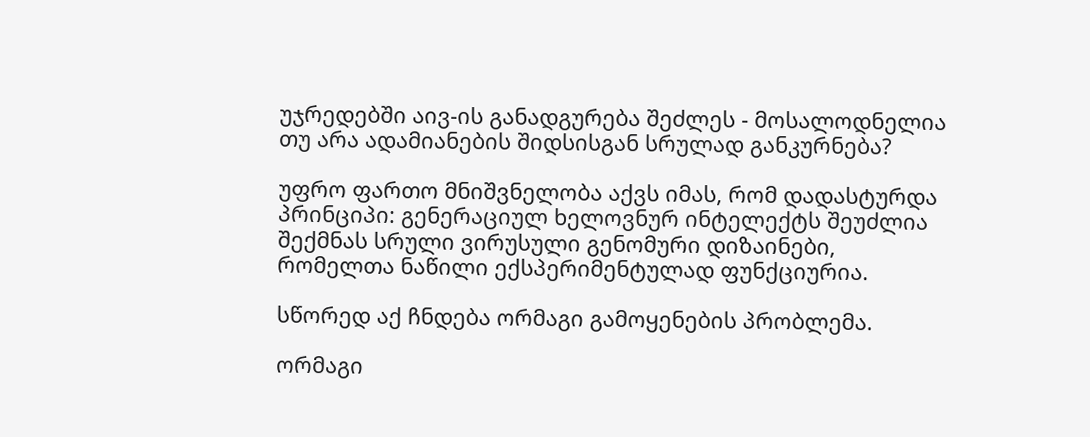უჯრედებში აივ-ის განადგურება შეძლეს - მოსალოდნელია თუ არა ადამიანების შიდსისგან სრულად განკურნება?

უფრო ფართო მნიშვნელობა აქვს იმას, რომ დადასტურდა პრინციპი: გენერაციულ ხელოვნურ ინტელექტს შეუძლია შექმნას სრული ვირუსული გენომური დიზაინები, რომელთა ნაწილი ექსპერიმენტულად ფუნქციურია.

სწორედ აქ ჩნდება ორმაგი გამოყენების პრობლემა.

ორმაგი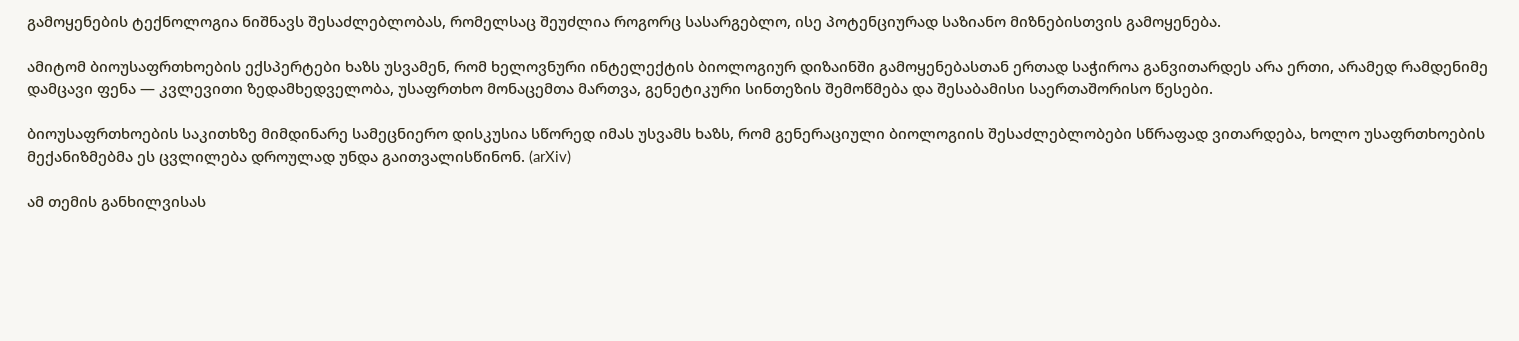გამოყენების ტექნოლოგია ნიშნავს შესაძლებლობას, რომელსაც შეუძლია როგორც სასარგებლო, ისე პოტენციურად საზიანო მიზნებისთვის გამოყენება.

ამიტომ ბიოუსაფრთხოების ექსპერტები ხაზს უსვამენ, რომ ხელოვნური ინტელექტის ბიოლოგიურ დიზაინში გამოყენებასთან ერთად საჭიროა განვითარდეს არა ერთი, არამედ რამდენიმე დამცავი ფენა — კვლევითი ზედამხედველობა, უსაფრთხო მონაცემთა მართვა, გენეტიკური სინთეზის შემოწმება და შესაბამისი საერთაშორისო წესები.

ბიოუსაფრთხოების საკითხზე მიმდინარე სამეცნიერო დისკუსია სწორედ იმას უსვამს ხაზს, რომ გენერაციული ბიოლოგიის შესაძლებლობები სწრაფად ვითარდება, ხოლო უსაფრთხოების მექანიზმებმა ეს ცვლილება დროულად უნდა გაითვალისწინონ. (arXiv)

ამ თემის განხილვისას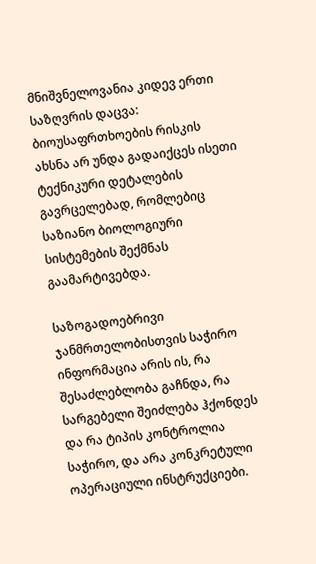მნიშვნელოვანია კიდევ ერთი საზღვრის დაცვა: ბიოუსაფრთხოების რისკის ახსნა არ უნდა გადაიქცეს ისეთი ტექნიკური დეტალების გავრცელებად, რომლებიც საზიანო ბიოლოგიური სისტემების შექმნას გაამარტივებდა.

საზოგადოებრივი ჯანმრთელობისთვის საჭირო ინფორმაცია არის ის, რა შესაძლებლობა გაჩნდა, რა სარგებელი შეიძლება ჰქონდეს და რა ტიპის კონტროლია საჭირო, და არა კონკრეტული ოპერაციული ინსტრუქციები.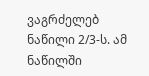ვაგრძელებ ნაწილი 2/3-ს. ამ ნაწილში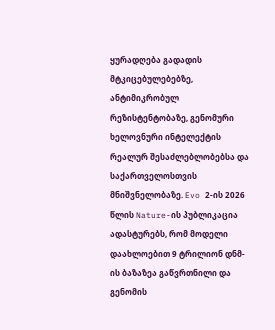ყურადღება გადადის მტკიცებულებებზე, ანტიმიკრობულ რეზისტენტობაზე, გენომური ხელოვნური ინტელექტის რეალურ შესაძლებლობებსა და საქართველოსთვის მნიშვნელობაზე. Evo 2-ის 2026 წლის Nature-ის პუბლიკაცია ადასტურებს, რომ მოდელი დაახლოებით 9 ტრილიონ დნმ-ის ბაზაზეა გაწვრთნილი და გენომის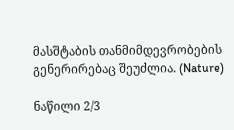მასშტაბის თანმიმდევრობების გენერირებაც შეუძლია. (Nature)

ნაწილი 2/3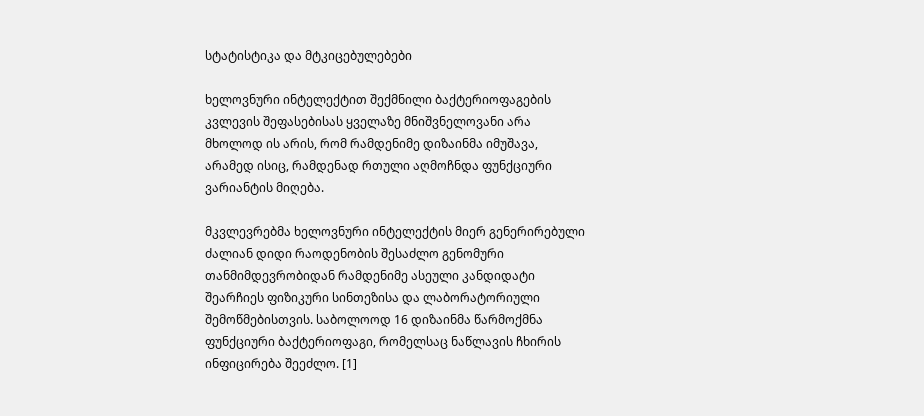სტატისტიკა და მტკიცებულებები

ხელოვნური ინტელექტით შექმნილი ბაქტერიოფაგების კვლევის შეფასებისას ყველაზე მნიშვნელოვანი არა მხოლოდ ის არის, რომ რამდენიმე დიზაინმა იმუშავა, არამედ ისიც, რამდენად რთული აღმოჩნდა ფუნქციური ვარიანტის მიღება.

მკვლევრებმა ხელოვნური ინტელექტის მიერ გენერირებული ძალიან დიდი რაოდენობის შესაძლო გენომური თანმიმდევრობიდან რამდენიმე ასეული კანდიდატი შეარჩიეს ფიზიკური სინთეზისა და ლაბორატორიული შემოწმებისთვის. საბოლოოდ 16 დიზაინმა წარმოქმნა ფუნქციური ბაქტერიოფაგი, რომელსაც ნაწლავის ჩხირის ინფიცირება შეეძლო. [1]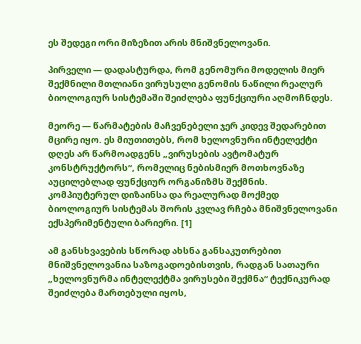ეს შედეგი ორი მიზეზით არის მნიშვნელოვანი.

პირველი — დადასტურდა, რომ გენომური მოდელის მიერ შექმნილი მთლიანი ვირუსული გენომის ნაწილი რეალურ ბიოლოგიურ სისტემაში შეიძლება ფუნქციური აღმოჩნდეს.

მეორე — წარმატების მაჩვენებელი ჯერ კიდევ შედარებით მცირე იყო. ეს მიუთითებს, რომ ხელოვნური ინტელექტი დღეს არ წარმოადგენს „ვირუსების ავტომატურ კონსტრუქტორს“, რომელიც ნებისმიერ მოთხოვნაზე აუცილებლად ფუნქციურ ორგანიზმს შექმნის. კომპიუტერულ დიზაინსა და რეალურად მოქმედ ბიოლოგიურ სისტემას შორის კვლავ რჩება მნიშვნელოვანი ექსპერიმენტული ბარიერი. [1]

ამ განსხვავების სწორად ახსნა განსაკუთრებით მნიშვნელოვანია საზოგადოებისთვის, რადგან სათაური „ხელოვნურმა ინტელექტმა ვირუსები შექმნა“ ტექნიკურად შეიძლება მართებული იყოს,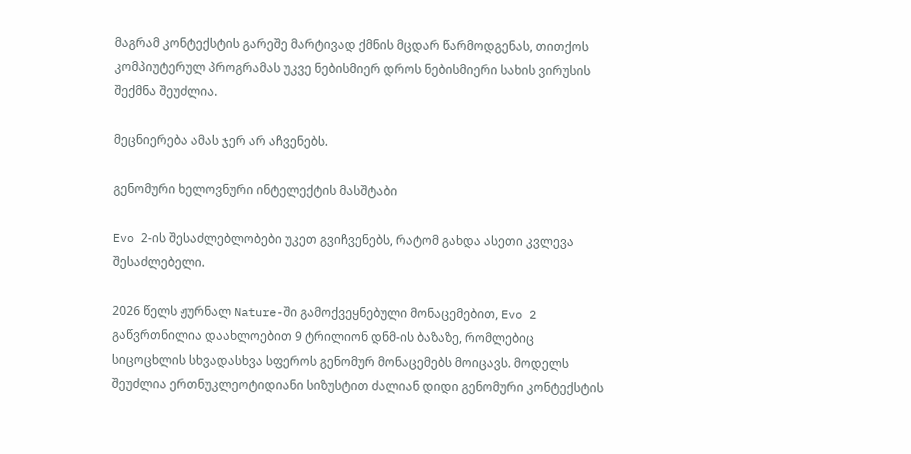მაგრამ კონტექსტის გარეშე მარტივად ქმნის მცდარ წარმოდგენას, თითქოს კომპიუტერულ პროგრამას უკვე ნებისმიერ დროს ნებისმიერი სახის ვირუსის შექმნა შეუძლია.

მეცნიერება ამას ჯერ არ აჩვენებს.

გენომური ხელოვნური ინტელექტის მასშტაბი

Evo 2-ის შესაძლებლობები უკეთ გვიჩვენებს, რატომ გახდა ასეთი კვლევა შესაძლებელი.

2026 წელს ჟურნალ Nature-ში გამოქვეყნებული მონაცემებით, Evo 2 გაწვრთნილია დაახლოებით 9 ტრილიონ დნმ-ის ბაზაზე, რომლებიც სიცოცხლის სხვადასხვა სფეროს გენომურ მონაცემებს მოიცავს. მოდელს შეუძლია ერთნუკლეოტიდიანი სიზუსტით ძალიან დიდი გენომური კონტექსტის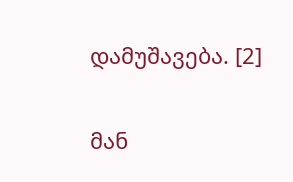დამუშავება. [2]

მან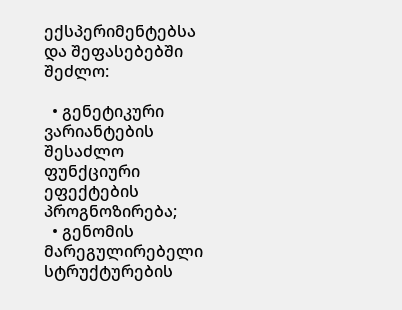ექსპერიმენტებსა და შეფასებებში შეძლო:

  • გენეტიკური ვარიანტების შესაძლო ფუნქციური ეფექტების პროგნოზირება;
  • გენომის მარეგულირებელი სტრუქტურების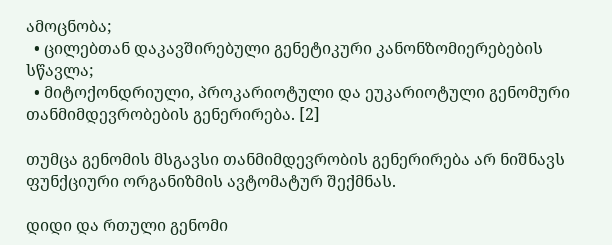ამოცნობა;
  • ცილებთან დაკავშირებული გენეტიკური კანონზომიერებების სწავლა;
  • მიტოქონდრიული, პროკარიოტული და ეუკარიოტული გენომური თანმიმდევრობების გენერირება. [2]

თუმცა გენომის მსგავსი თანმიმდევრობის გენერირება არ ნიშნავს ფუნქციური ორგანიზმის ავტომატურ შექმნას.

დიდი და რთული გენომი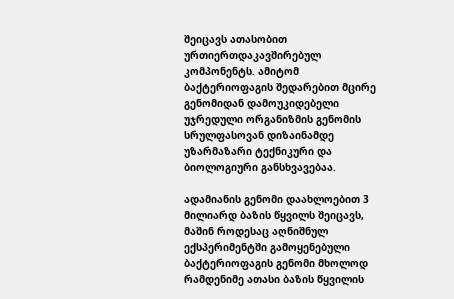შეიცავს ათასობით ურთიერთდაკავშირებულ კომპონენტს. ამიტომ ბაქტერიოფაგის შედარებით მცირე გენომიდან დამოუკიდებელი უჯრედული ორგანიზმის გენომის სრულფასოვან დიზაინამდე უზარმაზარი ტექნიკური და ბიოლოგიური განსხვავებაა.

ადამიანის გენომი დაახლოებით 3 მილიარდ ბაზის წყვილს შეიცავს, მაშინ როდესაც აღნიშნულ ექსპერიმენტში გამოყენებული ბაქტერიოფაგის გენომი მხოლოდ რამდენიმე ათასი ბაზის წყვილის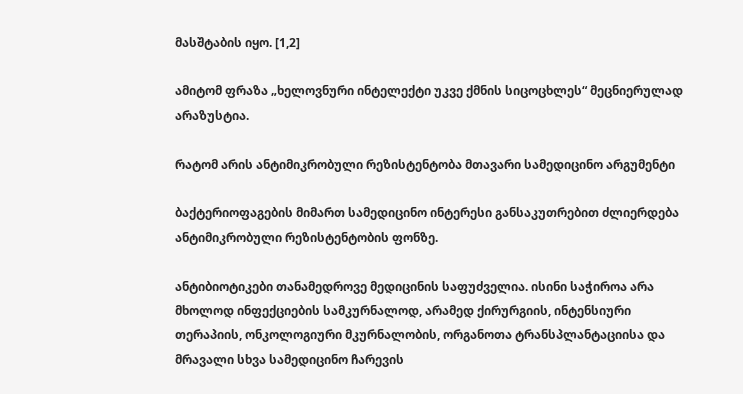მასშტაბის იყო. [1,2]

ამიტომ ფრაზა „ხელოვნური ინტელექტი უკვე ქმნის სიცოცხლეს“ მეცნიერულად არაზუსტია.

რატომ არის ანტიმიკრობული რეზისტენტობა მთავარი სამედიცინო არგუმენტი

ბაქტერიოფაგების მიმართ სამედიცინო ინტერესი განსაკუთრებით ძლიერდება ანტიმიკრობული რეზისტენტობის ფონზე.

ანტიბიოტიკები თანამედროვე მედიცინის საფუძველია. ისინი საჭიროა არა მხოლოდ ინფექციების სამკურნალოდ, არამედ ქირურგიის, ინტენსიური თერაპიის, ონკოლოგიური მკურნალობის, ორგანოთა ტრანსპლანტაციისა და მრავალი სხვა სამედიცინო ჩარევის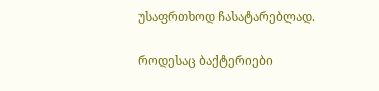უსაფრთხოდ ჩასატარებლად.

როდესაც ბაქტერიები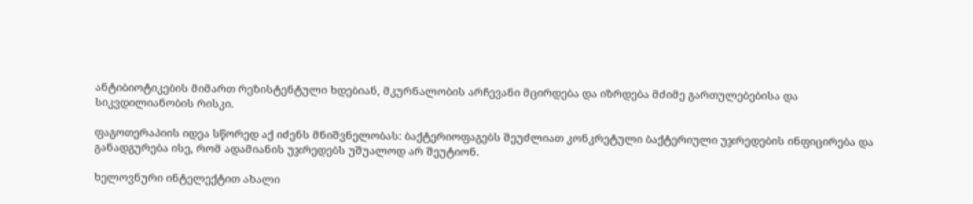ანტიბიოტიკების მიმართ რეზისტენტული ხდებიან, მკურნალობის არჩევანი მცირდება და იზრდება მძიმე გართულებებისა და სიკვდილიანობის რისკი.

ფაგოთერაპიის იდეა სწორედ აქ იძენს მნიშვნელობას: ბაქტერიოფაგებს შეუძლიათ კონკრეტული ბაქტერიული უჯრედების ინფიცირება და განადგურება ისე, რომ ადამიანის უჯრედებს უშუალოდ არ შეუტიონ.

ხელოვნური ინტელექტით ახალი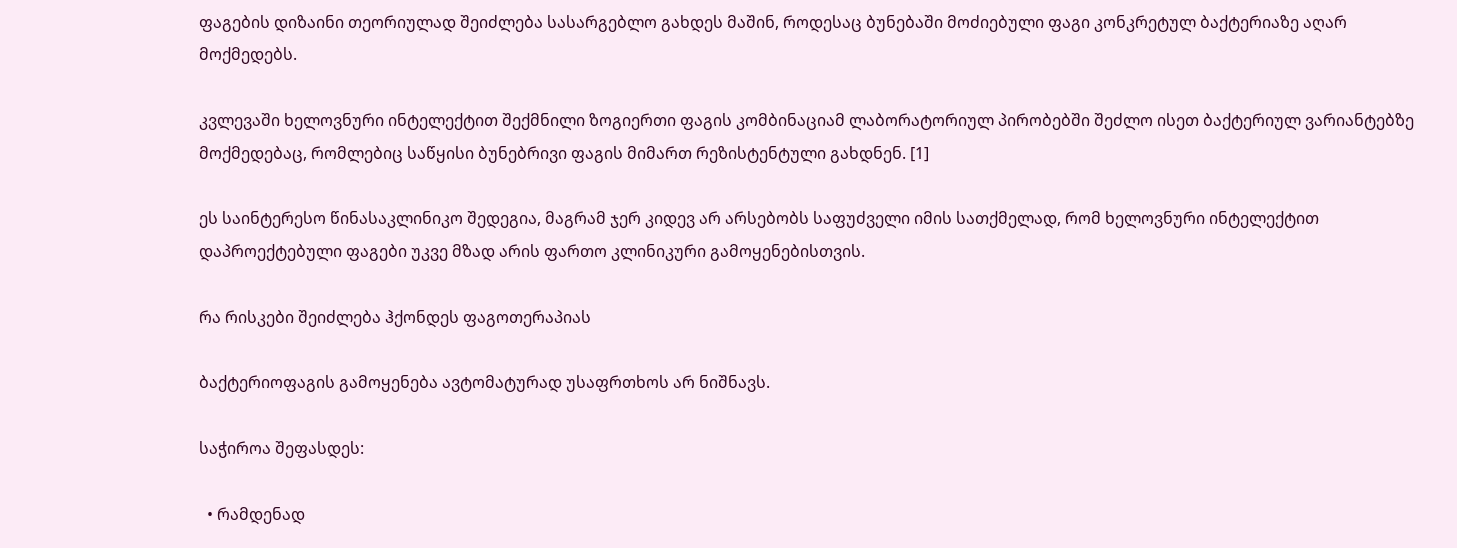ფაგების დიზაინი თეორიულად შეიძლება სასარგებლო გახდეს მაშინ, როდესაც ბუნებაში მოძიებული ფაგი კონკრეტულ ბაქტერიაზე აღარ მოქმედებს.

კვლევაში ხელოვნური ინტელექტით შექმნილი ზოგიერთი ფაგის კომბინაციამ ლაბორატორიულ პირობებში შეძლო ისეთ ბაქტერიულ ვარიანტებზე მოქმედებაც, რომლებიც საწყისი ბუნებრივი ფაგის მიმართ რეზისტენტული გახდნენ. [1]

ეს საინტერესო წინასაკლინიკო შედეგია, მაგრამ ჯერ კიდევ არ არსებობს საფუძველი იმის სათქმელად, რომ ხელოვნური ინტელექტით დაპროექტებული ფაგები უკვე მზად არის ფართო კლინიკური გამოყენებისთვის.

რა რისკები შეიძლება ჰქონდეს ფაგოთერაპიას

ბაქტერიოფაგის გამოყენება ავტომატურად უსაფრთხოს არ ნიშნავს.

საჭიროა შეფასდეს:

  • რამდენად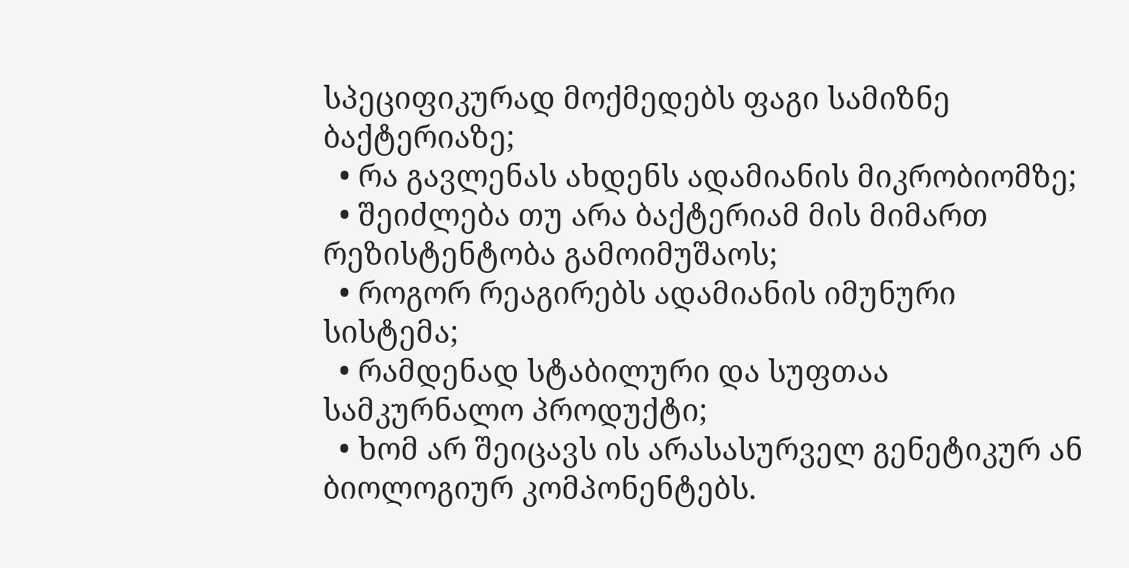სპეციფიკურად მოქმედებს ფაგი სამიზნე ბაქტერიაზე;
  • რა გავლენას ახდენს ადამიანის მიკრობიომზე;
  • შეიძლება თუ არა ბაქტერიამ მის მიმართ რეზისტენტობა გამოიმუშაოს;
  • როგორ რეაგირებს ადამიანის იმუნური სისტემა;
  • რამდენად სტაბილური და სუფთაა სამკურნალო პროდუქტი;
  • ხომ არ შეიცავს ის არასასურველ გენეტიკურ ან ბიოლოგიურ კომპონენტებს.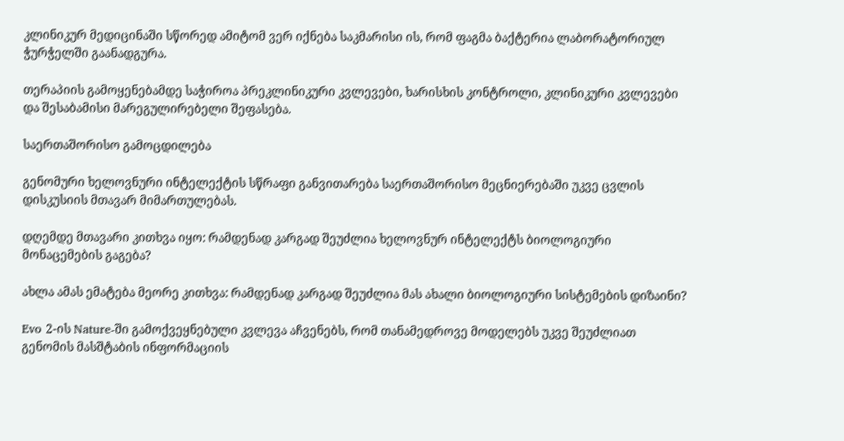კლინიკურ მედიცინაში სწორედ ამიტომ ვერ იქნება საკმარისი ის, რომ ფაგმა ბაქტერია ლაბორატორიულ ჭურჭელში გაანადგურა.

თერაპიის გამოყენებამდე საჭიროა პრეკლინიკური კვლევები, ხარისხის კონტროლი, კლინიკური კვლევები და შესაბამისი მარეგულირებელი შეფასება.

საერთაშორისო გამოცდილება

გენომური ხელოვნური ინტელექტის სწრაფი განვითარება საერთაშორისო მეცნიერებაში უკვე ცვლის დისკუსიის მთავარ მიმართულებას.

დღემდე მთავარი კითხვა იყო: რამდენად კარგად შეუძლია ხელოვნურ ინტელექტს ბიოლოგიური მონაცემების გაგება?

ახლა ამას ემატება მეორე კითხვა: რამდენად კარგად შეუძლია მას ახალი ბიოლოგიური სისტემების დიზაინი?

Evo 2-ის Nature-ში გამოქვეყნებული კვლევა აჩვენებს, რომ თანამედროვე მოდელებს უკვე შეუძლიათ გენომის მასშტაბის ინფორმაციის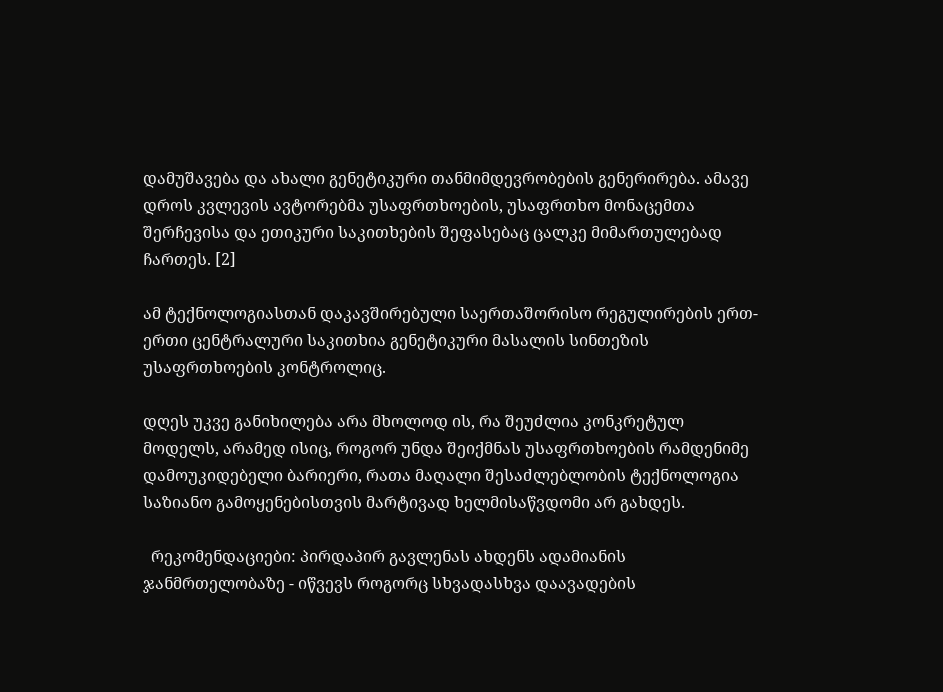დამუშავება და ახალი გენეტიკური თანმიმდევრობების გენერირება. ამავე დროს კვლევის ავტორებმა უსაფრთხოების, უსაფრთხო მონაცემთა შერჩევისა და ეთიკური საკითხების შეფასებაც ცალკე მიმართულებად ჩართეს. [2]

ამ ტექნოლოგიასთან დაკავშირებული საერთაშორისო რეგულირების ერთ-ერთი ცენტრალური საკითხია გენეტიკური მასალის სინთეზის უსაფრთხოების კონტროლიც.

დღეს უკვე განიხილება არა მხოლოდ ის, რა შეუძლია კონკრეტულ მოდელს, არამედ ისიც, როგორ უნდა შეიქმნას უსაფრთხოების რამდენიმე დამოუკიდებელი ბარიერი, რათა მაღალი შესაძლებლობის ტექნოლოგია საზიანო გამოყენებისთვის მარტივად ხელმისაწვდომი არ გახდეს.

  რეკომენდაციები: პირდაპირ გავლენას ახდენს ადამიანის ჯანმრთელობაზე - იწვევს როგორც სხვადასხვა დაავადების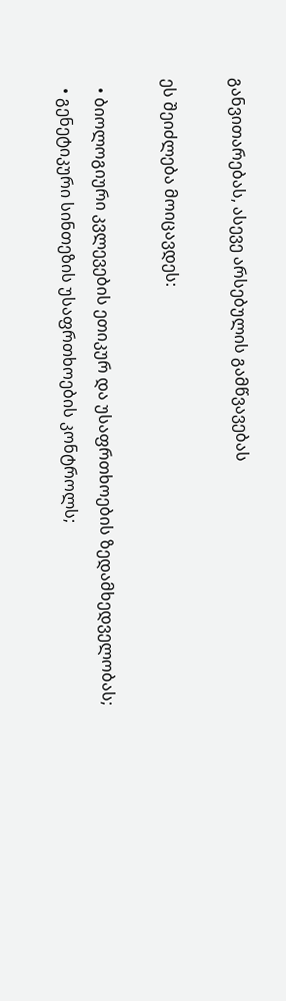განვითარებას, ასევე არსებულის გამწვავებას

ეს შეიძლება მოიცავდეს:

  • ბიოლოგიური კვლევების ეთიკურ და უსაფრთხოების ზედამხედველობას;
  • გენეტიკური სინთეზის უსაფრთხოების კონტროლს;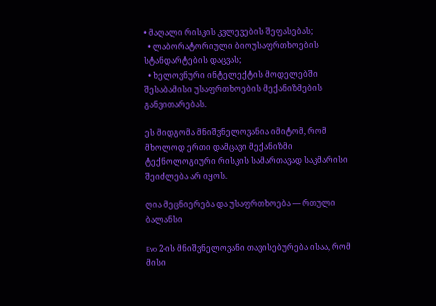• მაღალი რისკის კვლევების შეფასებას;
  • ლაბორატორიული ბიოუსაფრთხოების სტანდარტების დაცვას;
  • ხელოვნური ინტელექტის მოდელებში შესაბამისი უსაფრთხოების მექანიზმების განვითარებას.

ეს მიდგომა მნიშვნელოვანია იმიტომ, რომ მხოლოდ ერთი დამცავი მექანიზმი ტექნოლოგიური რისკის სამართავად საკმარისი შეიძლება არ იყოს.

ღია მეცნიერება და უსაფრთხოება — რთული ბალანსი

Evo 2-ის მნიშვნელოვანი თავისებურება ისაა, რომ მისი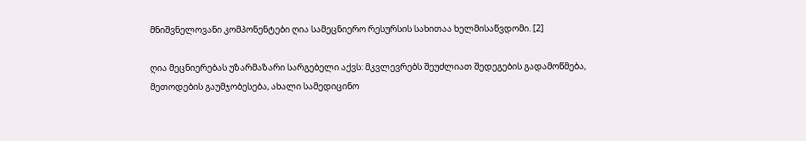მნიშვნელოვანი კომპონენტები ღია სამეცნიერო რესურსის სახითაა ხელმისაწვდომი. [2]

ღია მეცნიერებას უზარმაზარი სარგებელი აქვს: მკვლევრებს შეუძლიათ შედეგების გადამოწმება, მეთოდების გაუმჯობესება, ახალი სამედიცინო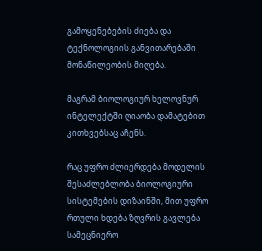გამოყენებების ძიება და ტექნოლოგიის განვითარებაში მონაწილეობის მიღება.

მაგრამ ბიოლოგიურ ხელოვნურ ინტელექტში ღიაობა დამატებით კითხვებსაც აჩენს.

რაც უფრო ძლიერდება მოდელის შესაძლებლობა ბიოლოგიური სისტემების დიზაინში, მით უფრო რთული ხდება ზღვრის გავლება სამეცნიერო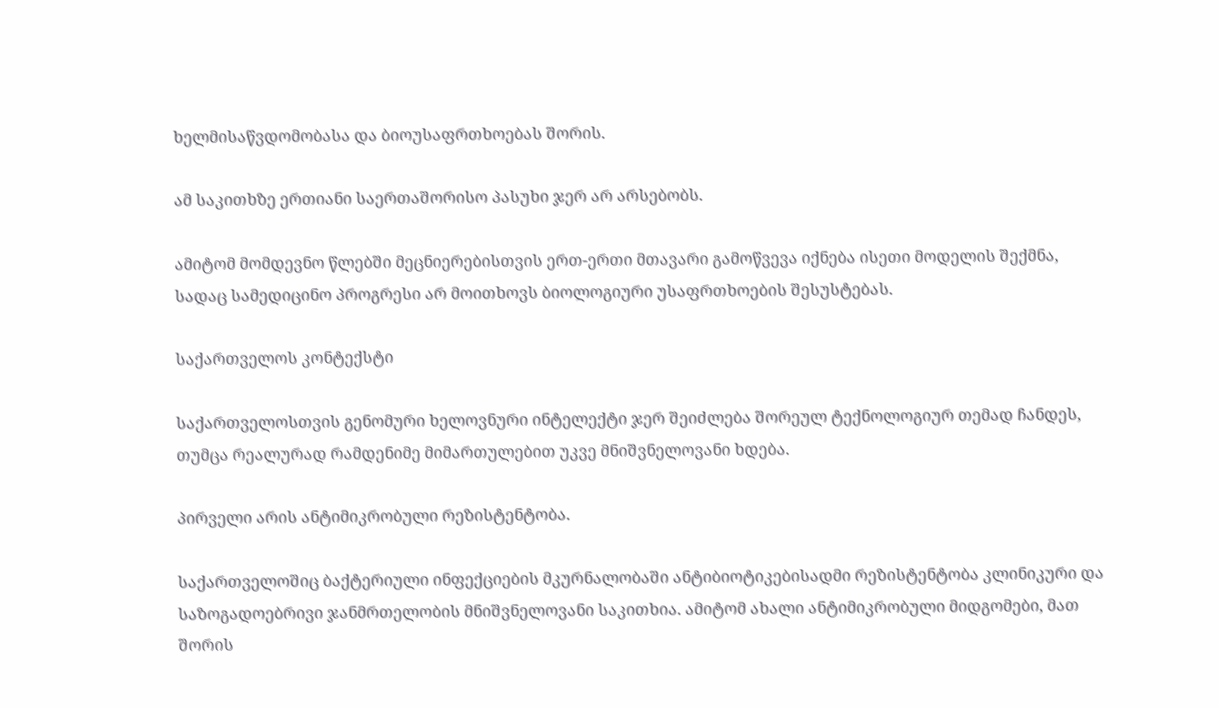ხელმისაწვდომობასა და ბიოუსაფრთხოებას შორის.

ამ საკითხზე ერთიანი საერთაშორისო პასუხი ჯერ არ არსებობს.

ამიტომ მომდევნო წლებში მეცნიერებისთვის ერთ-ერთი მთავარი გამოწვევა იქნება ისეთი მოდელის შექმნა, სადაც სამედიცინო პროგრესი არ მოითხოვს ბიოლოგიური უსაფრთხოების შესუსტებას.

საქართველოს კონტექსტი

საქართველოსთვის გენომური ხელოვნური ინტელექტი ჯერ შეიძლება შორეულ ტექნოლოგიურ თემად ჩანდეს, თუმცა რეალურად რამდენიმე მიმართულებით უკვე მნიშვნელოვანი ხდება.

პირველი არის ანტიმიკრობული რეზისტენტობა.

საქართველოშიც ბაქტერიული ინფექციების მკურნალობაში ანტიბიოტიკებისადმი რეზისტენტობა კლინიკური და საზოგადოებრივი ჯანმრთელობის მნიშვნელოვანი საკითხია. ამიტომ ახალი ანტიმიკრობული მიდგომები, მათ შორის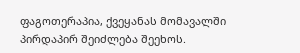ფაგოთერაპია, ქვეყანას მომავალში პირდაპირ შეიძლება შეეხოს.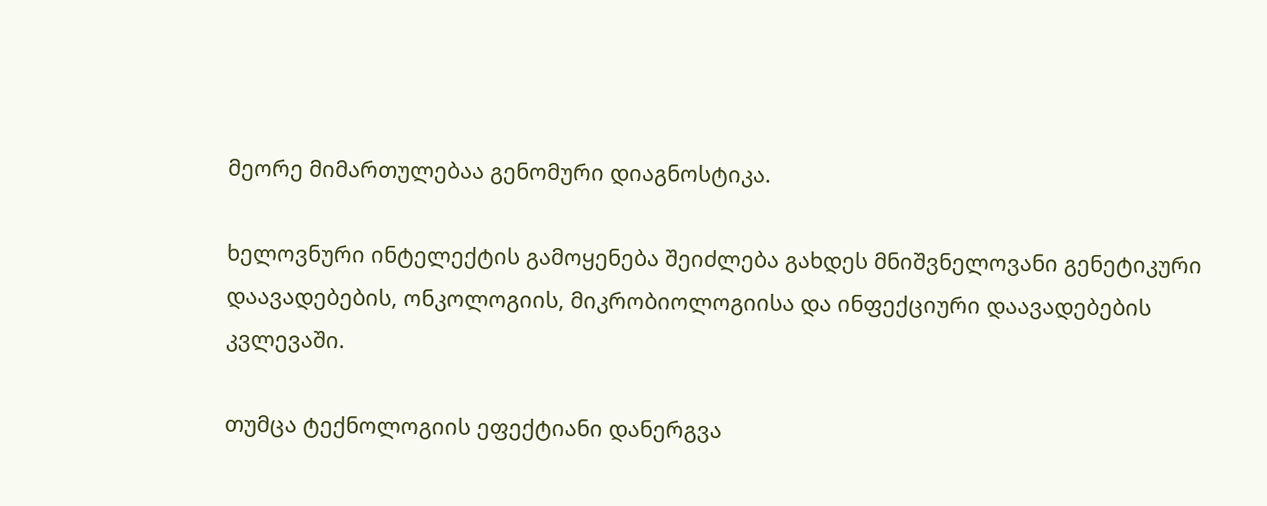მეორე მიმართულებაა გენომური დიაგნოსტიკა.

ხელოვნური ინტელექტის გამოყენება შეიძლება გახდეს მნიშვნელოვანი გენეტიკური დაავადებების, ონკოლოგიის, მიკრობიოლოგიისა და ინფექციური დაავადებების კვლევაში.

თუმცა ტექნოლოგიის ეფექტიანი დანერგვა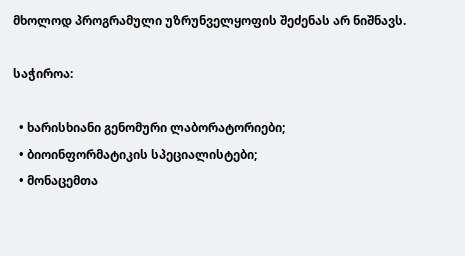მხოლოდ პროგრამული უზრუნველყოფის შეძენას არ ნიშნავს.

საჭიროა:

  • ხარისხიანი გენომური ლაბორატორიები;
  • ბიოინფორმატიკის სპეციალისტები;
  • მონაცემთა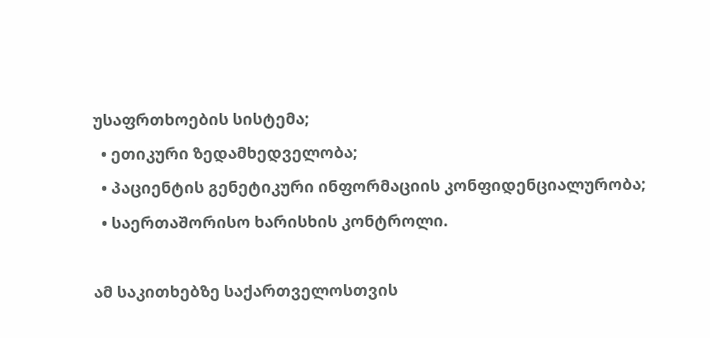უსაფრთხოების სისტემა;
  • ეთიკური ზედამხედველობა;
  • პაციენტის გენეტიკური ინფორმაციის კონფიდენციალურობა;
  • საერთაშორისო ხარისხის კონტროლი.

ამ საკითხებზე საქართველოსთვის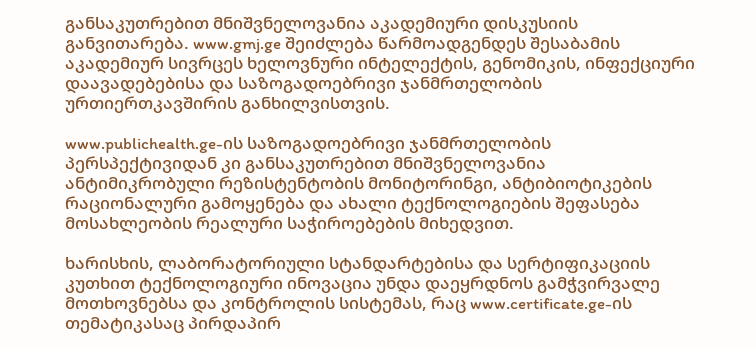განსაკუთრებით მნიშვნელოვანია აკადემიური დისკუსიის განვითარება. www.gmj.ge შეიძლება წარმოადგენდეს შესაბამის აკადემიურ სივრცეს ხელოვნური ინტელექტის, გენომიკის, ინფექციური დაავადებებისა და საზოგადოებრივი ჯანმრთელობის ურთიერთკავშირის განხილვისთვის.

www.publichealth.ge-ის საზოგადოებრივი ჯანმრთელობის პერსპექტივიდან კი განსაკუთრებით მნიშვნელოვანია ანტიმიკრობული რეზისტენტობის მონიტორინგი, ანტიბიოტიკების რაციონალური გამოყენება და ახალი ტექნოლოგიების შეფასება მოსახლეობის რეალური საჭიროებების მიხედვით.

ხარისხის, ლაბორატორიული სტანდარტებისა და სერტიფიკაციის კუთხით ტექნოლოგიური ინოვაცია უნდა დაეყრდნოს გამჭვირვალე მოთხოვნებსა და კონტროლის სისტემას, რაც www.certificate.ge-ის თემატიკასაც პირდაპირ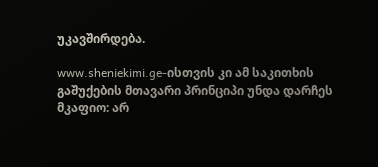უკავშირდება.

www.sheniekimi.ge-ისთვის კი ამ საკითხის გაშუქების მთავარი პრინციპი უნდა დარჩეს მკაფიო: არ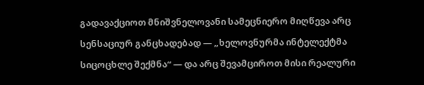გადავაქციოთ მნიშვნელოვანი სამეცნიერო მიღწევა არც სენსაციურ განცხადებად — „ხელოვნურმა ინტელექტმა სიცოცხლე შექმნა“ — და არც შევამციროთ მისი რეალური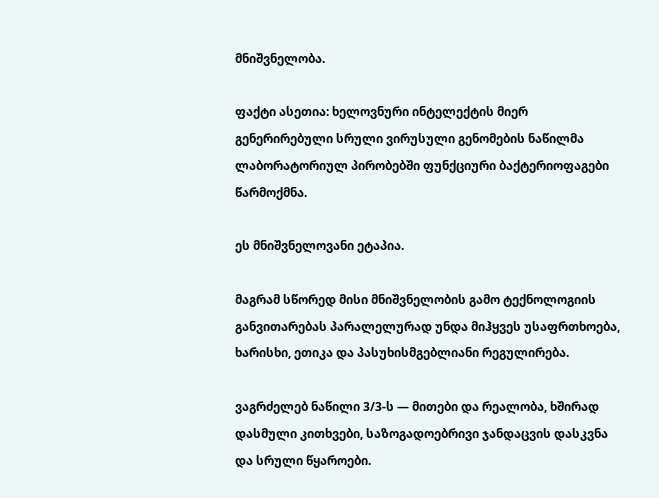მნიშვნელობა.

ფაქტი ასეთია: ხელოვნური ინტელექტის მიერ გენერირებული სრული ვირუსული გენომების ნაწილმა ლაბორატორიულ პირობებში ფუნქციური ბაქტერიოფაგები წარმოქმნა.

ეს მნიშვნელოვანი ეტაპია.

მაგრამ სწორედ მისი მნიშვნელობის გამო ტექნოლოგიის განვითარებას პარალელურად უნდა მიჰყვეს უსაფრთხოება, ხარისხი, ეთიკა და პასუხისმგებლიანი რეგულირება.

ვაგრძელებ ნაწილი 3/3-ს — მითები და რეალობა, ხშირად დასმული კითხვები, საზოგადოებრივი ჯანდაცვის დასკვნა და სრული წყაროები.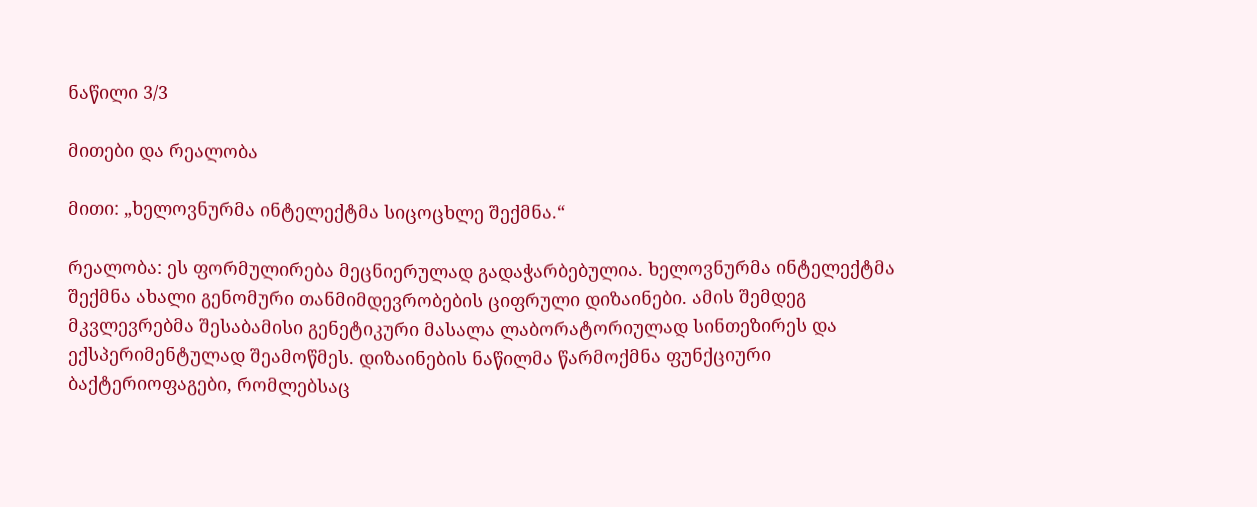ნაწილი 3/3

მითები და რეალობა

მითი: „ხელოვნურმა ინტელექტმა სიცოცხლე შექმნა.“

რეალობა: ეს ფორმულირება მეცნიერულად გადაჭარბებულია. ხელოვნურმა ინტელექტმა შექმნა ახალი გენომური თანმიმდევრობების ციფრული დიზაინები. ამის შემდეგ მკვლევრებმა შესაბამისი გენეტიკური მასალა ლაბორატორიულად სინთეზირეს და ექსპერიმენტულად შეამოწმეს. დიზაინების ნაწილმა წარმოქმნა ფუნქციური ბაქტერიოფაგები, რომლებსაც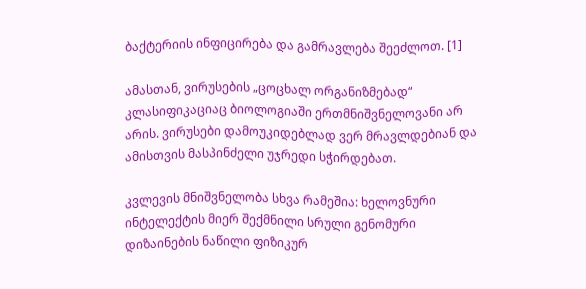ბაქტერიის ინფიცირება და გამრავლება შეეძლოთ. [1]

ამასთან, ვირუსების „ცოცხალ ორგანიზმებად“ კლასიფიკაციაც ბიოლოგიაში ერთმნიშვნელოვანი არ არის. ვირუსები დამოუკიდებლად ვერ მრავლდებიან და ამისთვის მასპინძელი უჯრედი სჭირდებათ.

კვლევის მნიშვნელობა სხვა რამეშია: ხელოვნური ინტელექტის მიერ შექმნილი სრული გენომური დიზაინების ნაწილი ფიზიკურ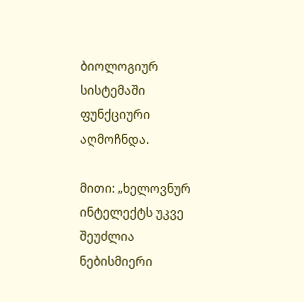ბიოლოგიურ სისტემაში ფუნქციური აღმოჩნდა.

მითი: „ხელოვნურ ინტელექტს უკვე შეუძლია ნებისმიერი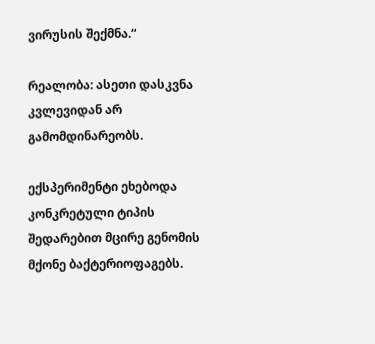ვირუსის შექმნა.“

რეალობა: ასეთი დასკვნა კვლევიდან არ გამომდინარეობს.

ექსპერიმენტი ეხებოდა კონკრეტული ტიპის შედარებით მცირე გენომის მქონე ბაქტერიოფაგებს.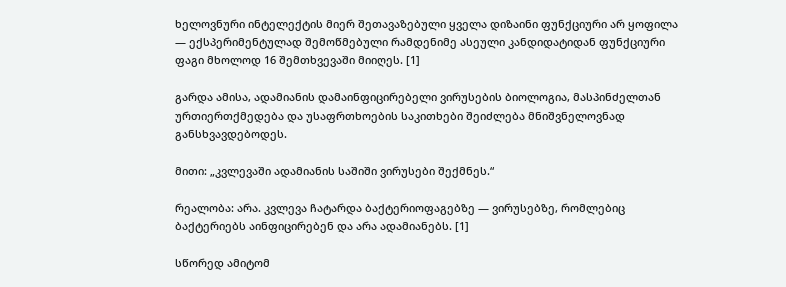ხელოვნური ინტელექტის მიერ შეთავაზებული ყველა დიზაინი ფუნქციური არ ყოფილა — ექსპერიმენტულად შემოწმებული რამდენიმე ასეული კანდიდატიდან ფუნქციური ფაგი მხოლოდ 16 შემთხვევაში მიიღეს. [1]

გარდა ამისა, ადამიანის დამაინფიცირებელი ვირუსების ბიოლოგია, მასპინძელთან ურთიერთქმედება და უსაფრთხოების საკითხები შეიძლება მნიშვნელოვნად განსხვავდებოდეს.

მითი: „კვლევაში ადამიანის საშიში ვირუსები შექმნეს.“

რეალობა: არა. კვლევა ჩატარდა ბაქტერიოფაგებზე — ვირუსებზე, რომლებიც ბაქტერიებს აინფიცირებენ და არა ადამიანებს. [1]

სწორედ ამიტომ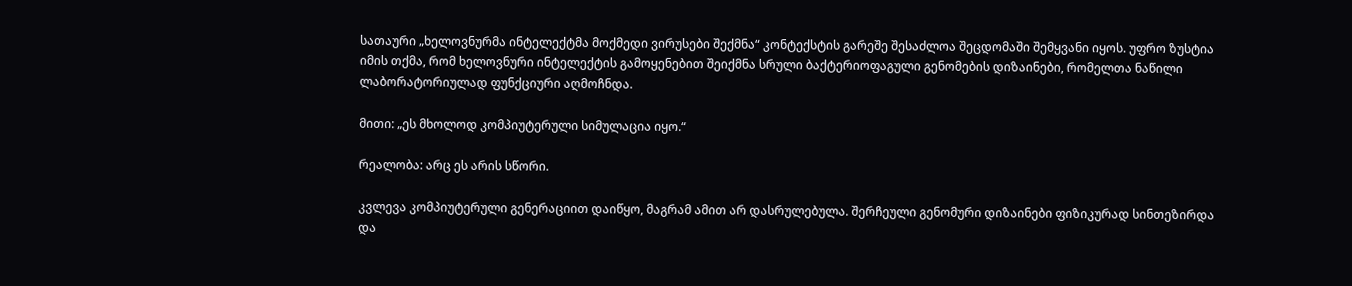სათაური „ხელოვნურმა ინტელექტმა მოქმედი ვირუსები შექმნა“ კონტექსტის გარეშე შესაძლოა შეცდომაში შემყვანი იყოს. უფრო ზუსტია იმის თქმა, რომ ხელოვნური ინტელექტის გამოყენებით შეიქმნა სრული ბაქტერიოფაგული გენომების დიზაინები, რომელთა ნაწილი ლაბორატორიულად ფუნქციური აღმოჩნდა.

მითი: „ეს მხოლოდ კომპიუტერული სიმულაცია იყო.“

რეალობა: არც ეს არის სწორი.

კვლევა კომპიუტერული გენერაციით დაიწყო, მაგრამ ამით არ დასრულებულა. შერჩეული გენომური დიზაინები ფიზიკურად სინთეზირდა და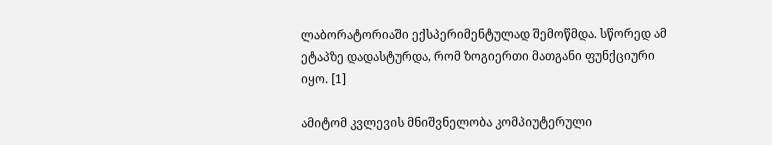ლაბორატორიაში ექსპერიმენტულად შემოწმდა. სწორედ ამ ეტაპზე დადასტურდა, რომ ზოგიერთი მათგანი ფუნქციური იყო. [1]

ამიტომ კვლევის მნიშვნელობა კომპიუტერული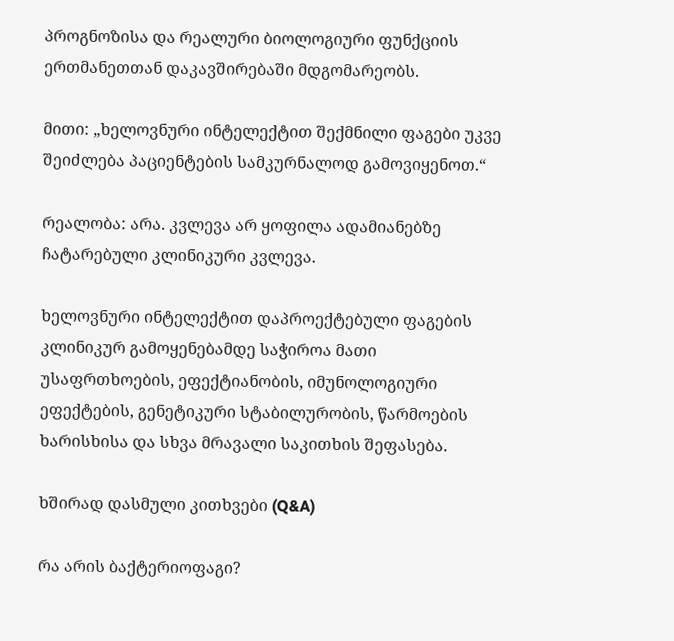პროგნოზისა და რეალური ბიოლოგიური ფუნქციის ერთმანეთთან დაკავშირებაში მდგომარეობს.

მითი: „ხელოვნური ინტელექტით შექმნილი ფაგები უკვე შეიძლება პაციენტების სამკურნალოდ გამოვიყენოთ.“

რეალობა: არა. კვლევა არ ყოფილა ადამიანებზე ჩატარებული კლინიკური კვლევა.

ხელოვნური ინტელექტით დაპროექტებული ფაგების კლინიკურ გამოყენებამდე საჭიროა მათი უსაფრთხოების, ეფექტიანობის, იმუნოლოგიური ეფექტების, გენეტიკური სტაბილურობის, წარმოების ხარისხისა და სხვა მრავალი საკითხის შეფასება.

ხშირად დასმული კითხვები (Q&A)

რა არის ბაქტერიოფაგი?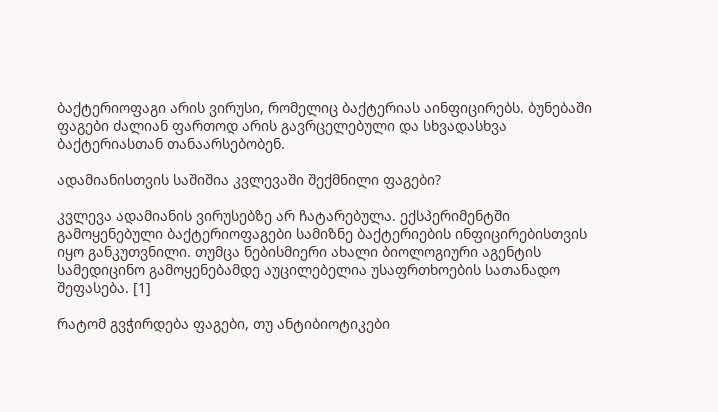ბაქტერიოფაგი არის ვირუსი, რომელიც ბაქტერიას აინფიცირებს. ბუნებაში ფაგები ძალიან ფართოდ არის გავრცელებული და სხვადასხვა ბაქტერიასთან თანაარსებობენ.

ადამიანისთვის საშიშია კვლევაში შექმნილი ფაგები?

კვლევა ადამიანის ვირუსებზე არ ჩატარებულა. ექსპერიმენტში გამოყენებული ბაქტერიოფაგები სამიზნე ბაქტერიების ინფიცირებისთვის იყო განკუთვნილი. თუმცა ნებისმიერი ახალი ბიოლოგიური აგენტის სამედიცინო გამოყენებამდე აუცილებელია უსაფრთხოების სათანადო შეფასება. [1]

რატომ გვჭირდება ფაგები, თუ ანტიბიოტიკები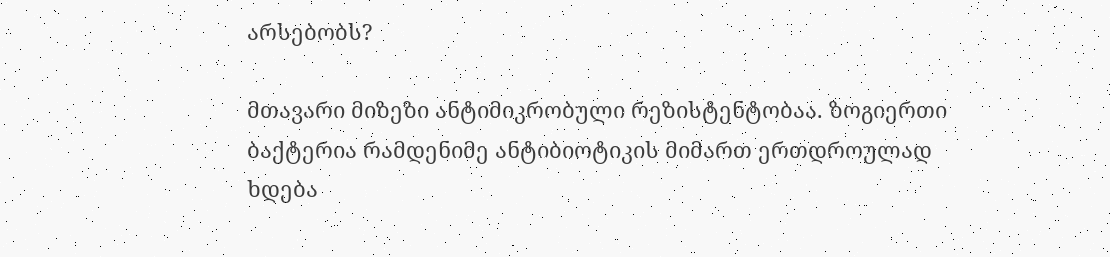არსებობს?

მთავარი მიზეზი ანტიმიკრობული რეზისტენტობაა. ზოგიერთი ბაქტერია რამდენიმე ანტიბიოტიკის მიმართ ერთდროულად ხდება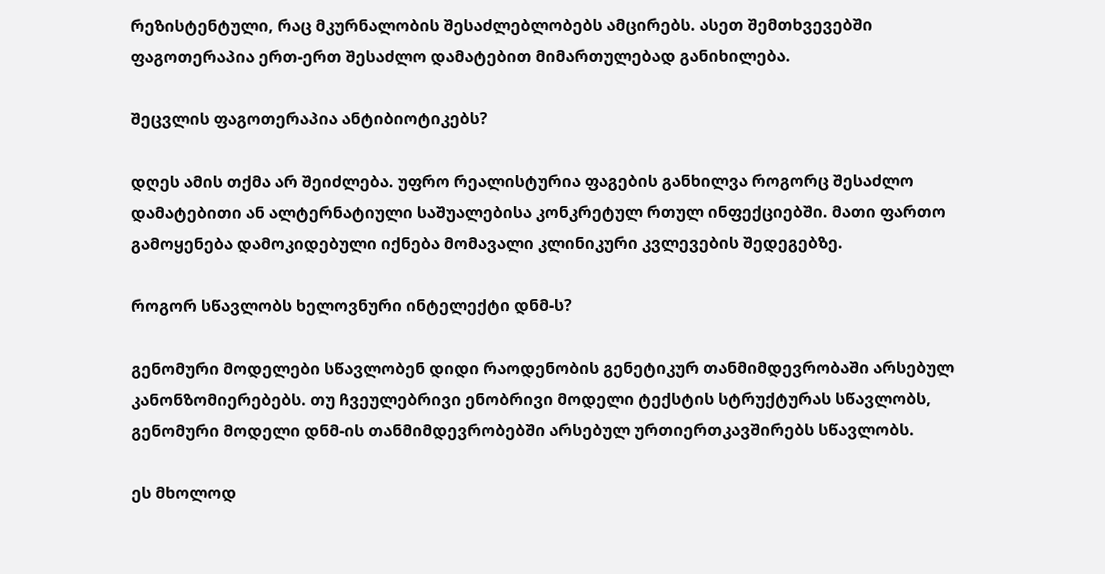რეზისტენტული, რაც მკურნალობის შესაძლებლობებს ამცირებს. ასეთ შემთხვევებში ფაგოთერაპია ერთ-ერთ შესაძლო დამატებით მიმართულებად განიხილება.

შეცვლის ფაგოთერაპია ანტიბიოტიკებს?

დღეს ამის თქმა არ შეიძლება. უფრო რეალისტურია ფაგების განხილვა როგორც შესაძლო დამატებითი ან ალტერნატიული საშუალებისა კონკრეტულ რთულ ინფექციებში. მათი ფართო გამოყენება დამოკიდებული იქნება მომავალი კლინიკური კვლევების შედეგებზე.

როგორ სწავლობს ხელოვნური ინტელექტი დნმ-ს?

გენომური მოდელები სწავლობენ დიდი რაოდენობის გენეტიკურ თანმიმდევრობაში არსებულ კანონზომიერებებს. თუ ჩვეულებრივი ენობრივი მოდელი ტექსტის სტრუქტურას სწავლობს, გენომური მოდელი დნმ-ის თანმიმდევრობებში არსებულ ურთიერთკავშირებს სწავლობს.

ეს მხოლოდ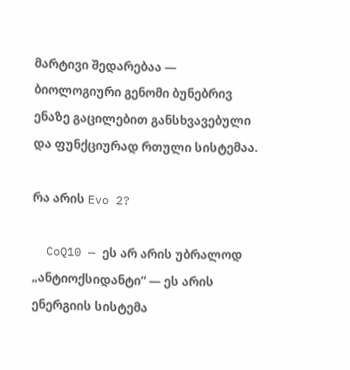მარტივი შედარებაა — ბიოლოგიური გენომი ბუნებრივ ენაზე გაცილებით განსხვავებული და ფუნქციურად რთული სისტემაა.

რა არის Evo 2?

  CoQ10 — ეს არ არის უბრალოდ „ანტიოქსიდანტი“ — ეს არის ენერგიის სისტემა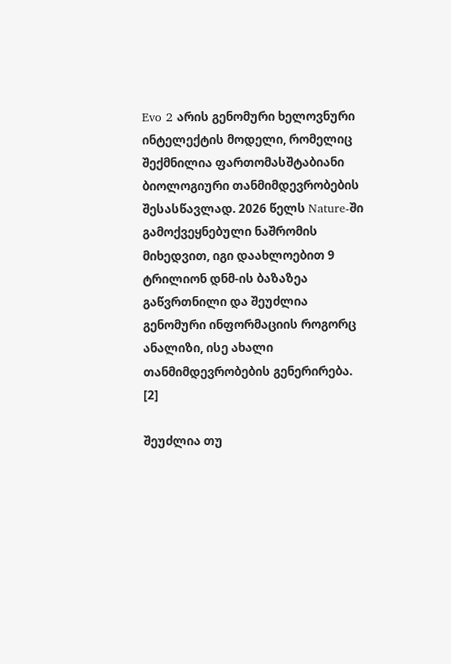Evo 2 არის გენომური ხელოვნური ინტელექტის მოდელი, რომელიც შექმნილია ფართომასშტაბიანი ბიოლოგიური თანმიმდევრობების შესასწავლად. 2026 წელს Nature-ში გამოქვეყნებული ნაშრომის მიხედვით, იგი დაახლოებით 9 ტრილიონ დნმ-ის ბაზაზეა გაწვრთნილი და შეუძლია გენომური ინფორმაციის როგორც ანალიზი, ისე ახალი თანმიმდევრობების გენერირება. [2]

შეუძლია თუ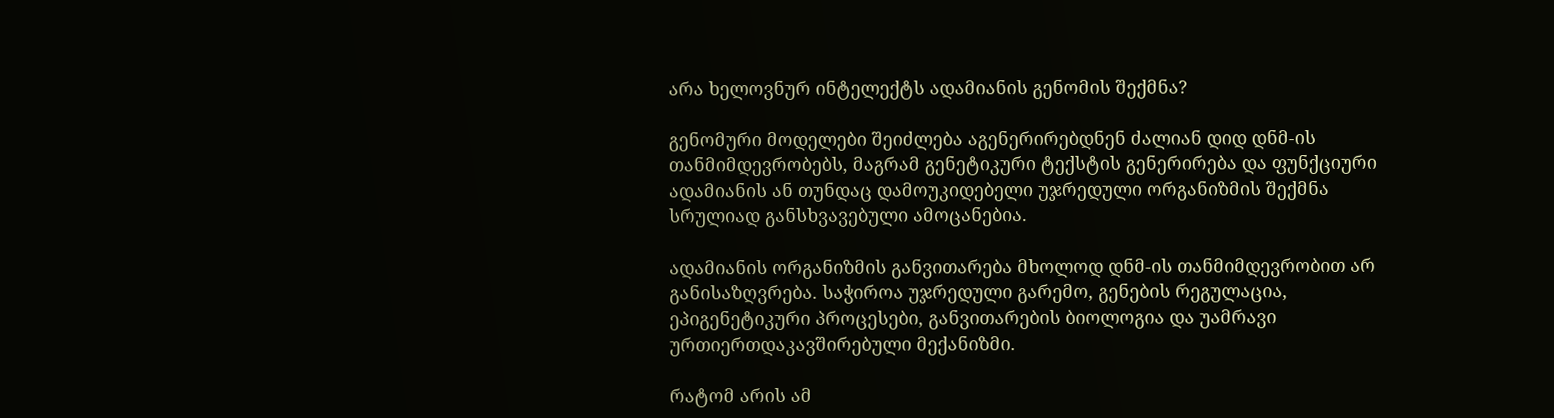არა ხელოვნურ ინტელექტს ადამიანის გენომის შექმნა?

გენომური მოდელები შეიძლება აგენერირებდნენ ძალიან დიდ დნმ-ის თანმიმდევრობებს, მაგრამ გენეტიკური ტექსტის გენერირება და ფუნქციური ადამიანის ან თუნდაც დამოუკიდებელი უჯრედული ორგანიზმის შექმნა სრულიად განსხვავებული ამოცანებია.

ადამიანის ორგანიზმის განვითარება მხოლოდ დნმ-ის თანმიმდევრობით არ განისაზღვრება. საჭიროა უჯრედული გარემო, გენების რეგულაცია, ეპიგენეტიკური პროცესები, განვითარების ბიოლოგია და უამრავი ურთიერთდაკავშირებული მექანიზმი.

რატომ არის ამ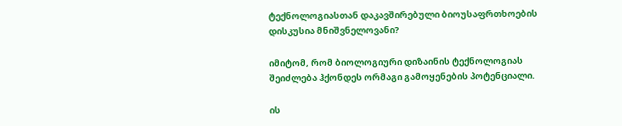ტექნოლოგიასთან დაკავშირებული ბიოუსაფრთხოების დისკუსია მნიშვნელოვანი?

იმიტომ, რომ ბიოლოგიური დიზაინის ტექნოლოგიას შეიძლება ჰქონდეს ორმაგი გამოყენების პოტენციალი.

ის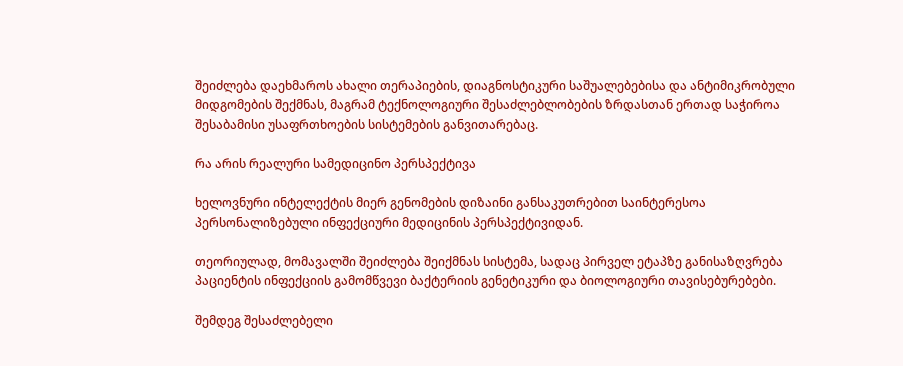შეიძლება დაეხმაროს ახალი თერაპიების, დიაგნოსტიკური საშუალებებისა და ანტიმიკრობული მიდგომების შექმნას, მაგრამ ტექნოლოგიური შესაძლებლობების ზრდასთან ერთად საჭიროა შესაბამისი უსაფრთხოების სისტემების განვითარებაც.

რა არის რეალური სამედიცინო პერსპექტივა

ხელოვნური ინტელექტის მიერ გენომების დიზაინი განსაკუთრებით საინტერესოა პერსონალიზებული ინფექციური მედიცინის პერსპექტივიდან.

თეორიულად, მომავალში შეიძლება შეიქმნას სისტემა, სადაც პირველ ეტაპზე განისაზღვრება პაციენტის ინფექციის გამომწვევი ბაქტერიის გენეტიკური და ბიოლოგიური თავისებურებები.

შემდეგ შესაძლებელი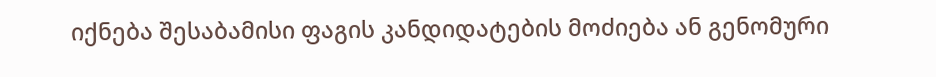იქნება შესაბამისი ფაგის კანდიდატების მოძიება ან გენომური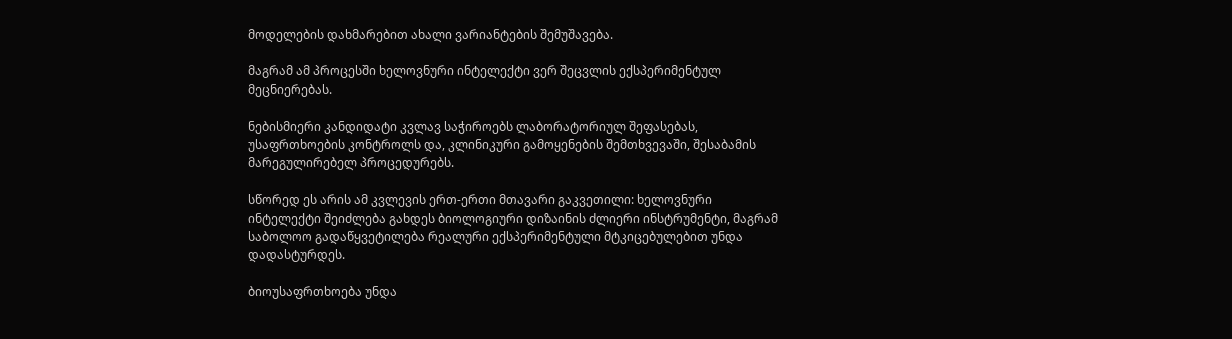მოდელების დახმარებით ახალი ვარიანტების შემუშავება.

მაგრამ ამ პროცესში ხელოვნური ინტელექტი ვერ შეცვლის ექსპერიმენტულ მეცნიერებას.

ნებისმიერი კანდიდატი კვლავ საჭიროებს ლაბორატორიულ შეფასებას, უსაფრთხოების კონტროლს და, კლინიკური გამოყენების შემთხვევაში, შესაბამის მარეგულირებელ პროცედურებს.

სწორედ ეს არის ამ კვლევის ერთ-ერთი მთავარი გაკვეთილი: ხელოვნური ინტელექტი შეიძლება გახდეს ბიოლოგიური დიზაინის ძლიერი ინსტრუმენტი, მაგრამ საბოლოო გადაწყვეტილება რეალური ექსპერიმენტული მტკიცებულებით უნდა დადასტურდეს.

ბიოუსაფრთხოება უნდა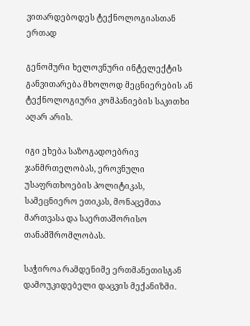ვითარდებოდეს ტექნოლოგიასთან ერთად

გენომური ხელოვნური ინტელექტის განვითარება მხოლოდ მეცნიერების ან ტექნოლოგიური კომპანიების საკითხი აღარ არის.

იგი ეხება საზოგადოებრივ ჯანმრთელობას, ეროვნული უსაფრთხოების პოლიტიკას, სამეცნიერო ეთიკას, მონაცემთა მართვასა და საერთაშორისო თანამშრომლობას.

საჭიროა რამდენიმე ერთმანეთისგან დამოუკიდებელი დაცვის მექანიზმი.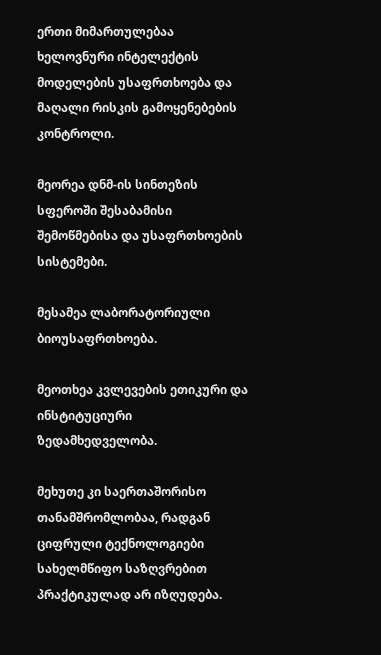ერთი მიმართულებაა ხელოვნური ინტელექტის მოდელების უსაფრთხოება და მაღალი რისკის გამოყენებების კონტროლი.

მეორეა დნმ-ის სინთეზის სფეროში შესაბამისი შემოწმებისა და უსაფრთხოების სისტემები.

მესამეა ლაბორატორიული ბიოუსაფრთხოება.

მეოთხეა კვლევების ეთიკური და ინსტიტუციური ზედამხედველობა.

მეხუთე კი საერთაშორისო თანამშრომლობაა, რადგან ციფრული ტექნოლოგიები სახელმწიფო საზღვრებით პრაქტიკულად არ იზღუდება.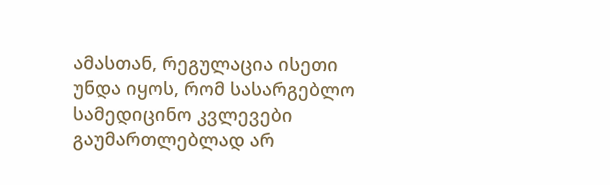ამასთან, რეგულაცია ისეთი უნდა იყოს, რომ სასარგებლო სამედიცინო კვლევები გაუმართლებლად არ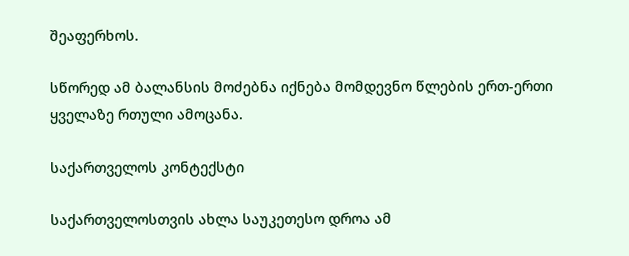შეაფერხოს.

სწორედ ამ ბალანსის მოძებნა იქნება მომდევნო წლების ერთ-ერთი ყველაზე რთული ამოცანა.

საქართველოს კონტექსტი

საქართველოსთვის ახლა საუკეთესო დროა ამ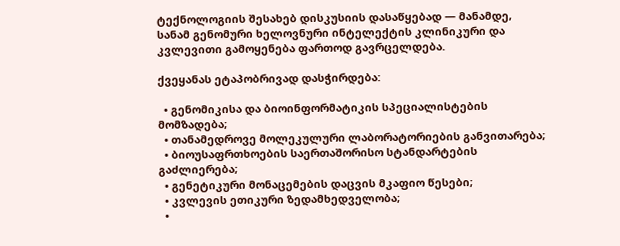ტექნოლოგიის შესახებ დისკუსიის დასაწყებად — მანამდე, სანამ გენომური ხელოვნური ინტელექტის კლინიკური და კვლევითი გამოყენება ფართოდ გავრცელდება.

ქვეყანას ეტაპობრივად დასჭირდება:

  • გენომიკისა და ბიოინფორმატიკის სპეციალისტების მომზადება;
  • თანამედროვე მოლეკულური ლაბორატორიების განვითარება;
  • ბიოუსაფრთხოების საერთაშორისო სტანდარტების გაძლიერება;
  • გენეტიკური მონაცემების დაცვის მკაფიო წესები;
  • კვლევის ეთიკური ზედამხედველობა;
  •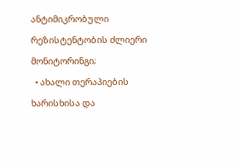ანტიმიკრობული რეზისტენტობის ძლიერი მონიტორინგი;
  • ახალი თერაპიების ხარისხისა და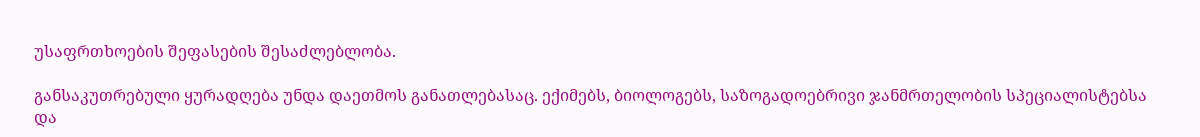უსაფრთხოების შეფასების შესაძლებლობა.

განსაკუთრებული ყურადღება უნდა დაეთმოს განათლებასაც. ექიმებს, ბიოლოგებს, საზოგადოებრივი ჯანმრთელობის სპეციალისტებსა და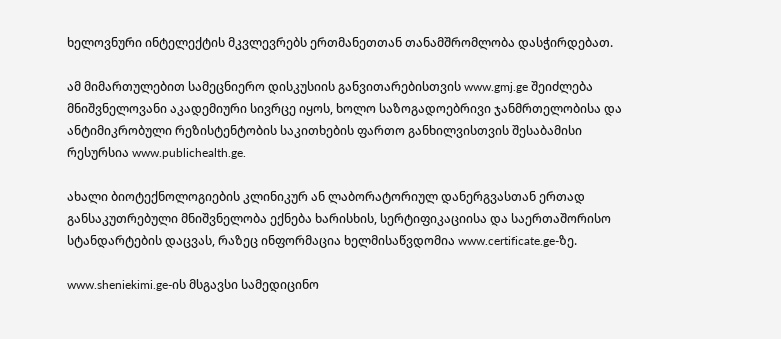ხელოვნური ინტელექტის მკვლევრებს ერთმანეთთან თანამშრომლობა დასჭირდებათ.

ამ მიმართულებით სამეცნიერო დისკუსიის განვითარებისთვის www.gmj.ge შეიძლება მნიშვნელოვანი აკადემიური სივრცე იყოს, ხოლო საზოგადოებრივი ჯანმრთელობისა და ანტიმიკრობული რეზისტენტობის საკითხების ფართო განხილვისთვის შესაბამისი რესურსია www.publichealth.ge.

ახალი ბიოტექნოლოგიების კლინიკურ ან ლაბორატორიულ დანერგვასთან ერთად განსაკუთრებული მნიშვნელობა ექნება ხარისხის, სერტიფიკაციისა და საერთაშორისო სტანდარტების დაცვას, რაზეც ინფორმაცია ხელმისაწვდომია www.certificate.ge-ზე.

www.sheniekimi.ge-ის მსგავსი სამედიცინო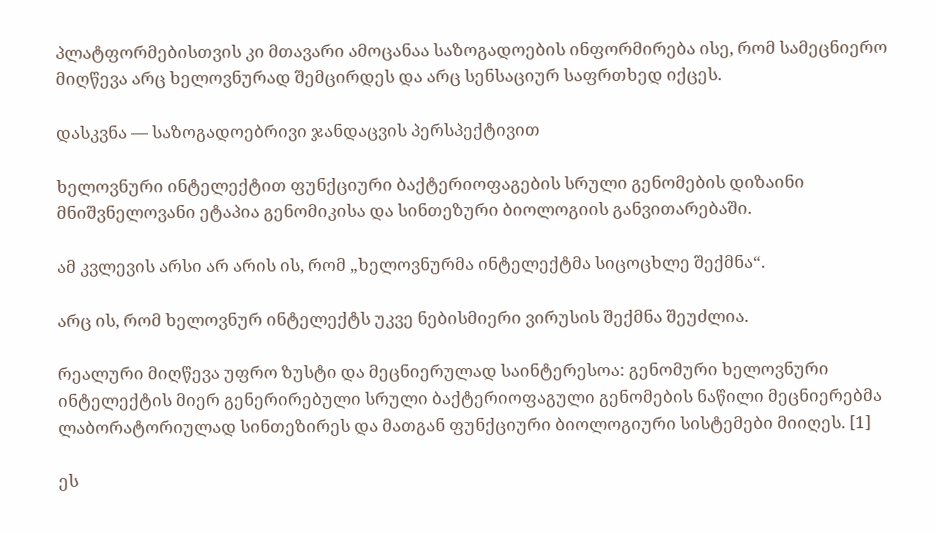პლატფორმებისთვის კი მთავარი ამოცანაა საზოგადოების ინფორმირება ისე, რომ სამეცნიერო მიღწევა არც ხელოვნურად შემცირდეს და არც სენსაციურ საფრთხედ იქცეს.

დასკვნა — საზოგადოებრივი ჯანდაცვის პერსპექტივით

ხელოვნური ინტელექტით ფუნქციური ბაქტერიოფაგების სრული გენომების დიზაინი მნიშვნელოვანი ეტაპია გენომიკისა და სინთეზური ბიოლოგიის განვითარებაში.

ამ კვლევის არსი არ არის ის, რომ „ხელოვნურმა ინტელექტმა სიცოცხლე შექმნა“.

არც ის, რომ ხელოვნურ ინტელექტს უკვე ნებისმიერი ვირუსის შექმნა შეუძლია.

რეალური მიღწევა უფრო ზუსტი და მეცნიერულად საინტერესოა: გენომური ხელოვნური ინტელექტის მიერ გენერირებული სრული ბაქტერიოფაგული გენომების ნაწილი მეცნიერებმა ლაბორატორიულად სინთეზირეს და მათგან ფუნქციური ბიოლოგიური სისტემები მიიღეს. [1]

ეს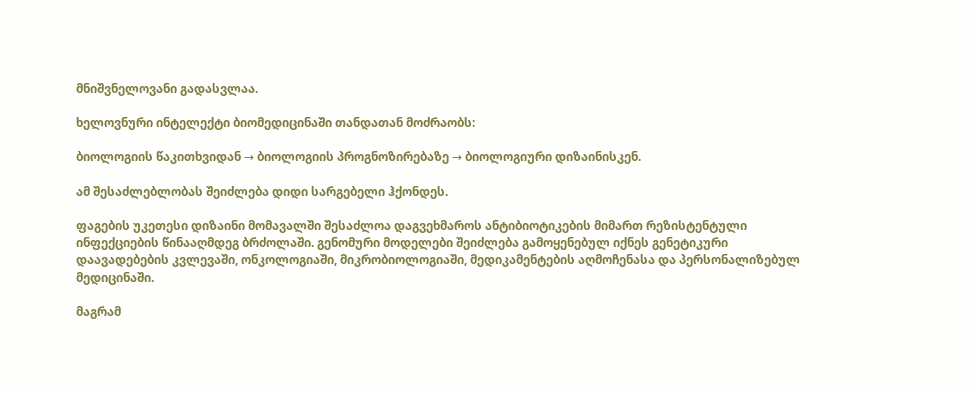მნიშვნელოვანი გადასვლაა.

ხელოვნური ინტელექტი ბიომედიცინაში თანდათან მოძრაობს:

ბიოლოგიის წაკითხვიდან → ბიოლოგიის პროგნოზირებაზე → ბიოლოგიური დიზაინისკენ.

ამ შესაძლებლობას შეიძლება დიდი სარგებელი ჰქონდეს.

ფაგების უკეთესი დიზაინი მომავალში შესაძლოა დაგვეხმაროს ანტიბიოტიკების მიმართ რეზისტენტული ინფექციების წინააღმდეგ ბრძოლაში. გენომური მოდელები შეიძლება გამოყენებულ იქნეს გენეტიკური დაავადებების კვლევაში, ონკოლოგიაში, მიკრობიოლოგიაში, მედიკამენტების აღმოჩენასა და პერსონალიზებულ მედიცინაში.

მაგრამ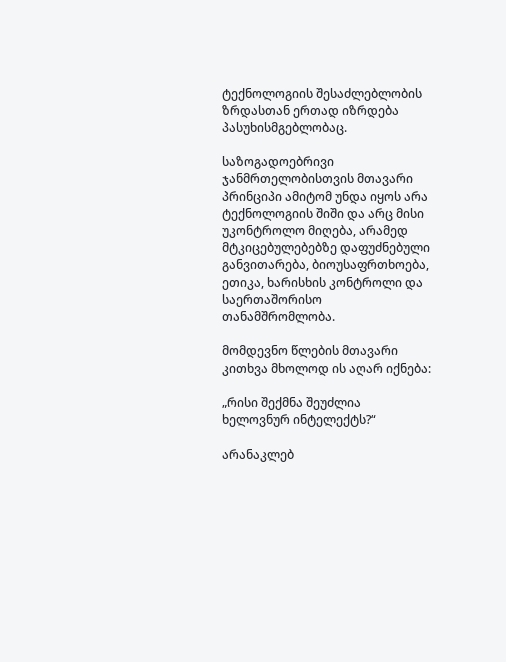ტექნოლოგიის შესაძლებლობის ზრდასთან ერთად იზრდება პასუხისმგებლობაც.

საზოგადოებრივი ჯანმრთელობისთვის მთავარი პრინციპი ამიტომ უნდა იყოს არა ტექნოლოგიის შიში და არც მისი უკონტროლო მიღება, არამედ მტკიცებულებებზე დაფუძნებული განვითარება, ბიოუსაფრთხოება, ეთიკა, ხარისხის კონტროლი და საერთაშორისო თანამშრომლობა.

მომდევნო წლების მთავარი კითხვა მხოლოდ ის აღარ იქნება:

„რისი შექმნა შეუძლია ხელოვნურ ინტელექტს?“

არანაკლებ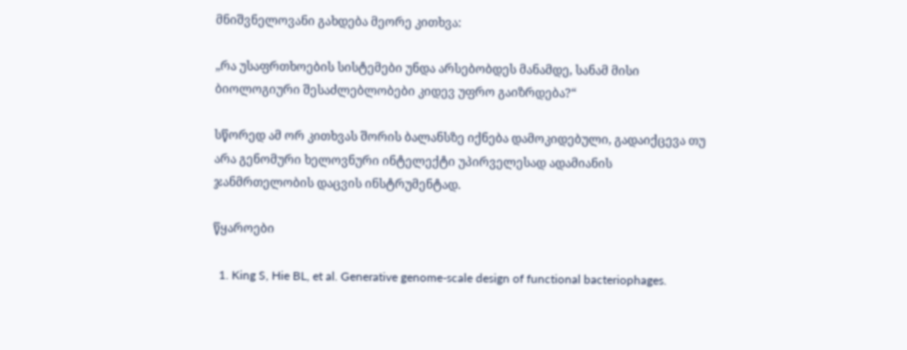მნიშვნელოვანი გახდება მეორე კითხვა:

„რა უსაფრთხოების სისტემები უნდა არსებობდეს მანამდე, სანამ მისი ბიოლოგიური შესაძლებლობები კიდევ უფრო გაიზრდება?“

სწორედ ამ ორ კითხვას შორის ბალანსზე იქნება დამოკიდებული, გადაიქცევა თუ არა გენომური ხელოვნური ინტელექტი უპირველესად ადამიანის ჯანმრთელობის დაცვის ინსტრუმენტად.

წყაროები

  1. King S, Hie BL, et al. Generative genome-scale design of functional bacteriophages.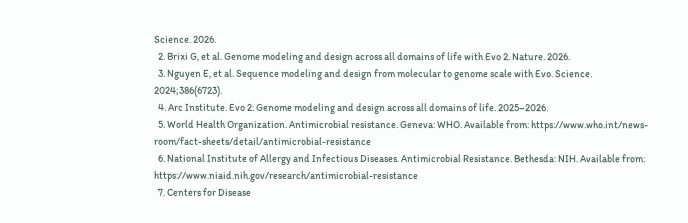Science. 2026.
  2. Brixi G, et al. Genome modeling and design across all domains of life with Evo 2. Nature. 2026.
  3. Nguyen E, et al. Sequence modeling and design from molecular to genome scale with Evo. Science. 2024;386(6723).
  4. Arc Institute. Evo 2: Genome modeling and design across all domains of life. 2025–2026.
  5. World Health Organization. Antimicrobial resistance. Geneva: WHO. Available from: https://www.who.int/news-room/fact-sheets/detail/antimicrobial-resistance
  6. National Institute of Allergy and Infectious Diseases. Antimicrobial Resistance. Bethesda: NIH. Available from: https://www.niaid.nih.gov/research/antimicrobial-resistance
  7. Centers for Disease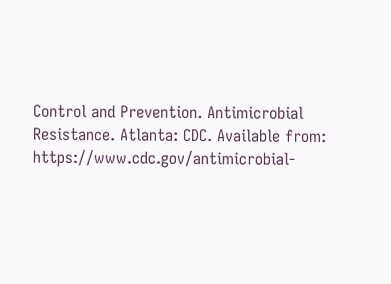Control and Prevention. Antimicrobial Resistance. Atlanta: CDC. Available from: https://www.cdc.gov/antimicrobial-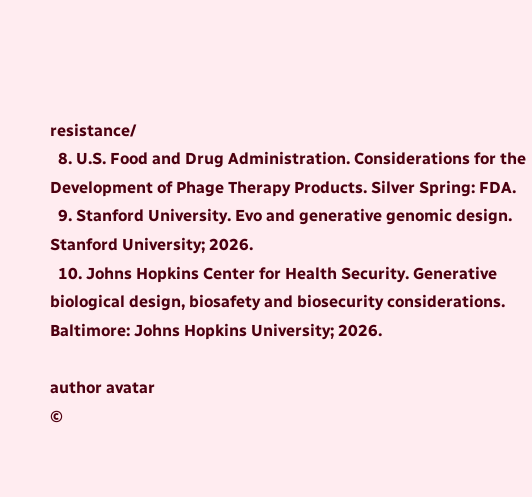resistance/
  8. U.S. Food and Drug Administration. Considerations for the Development of Phage Therapy Products. Silver Spring: FDA.
  9. Stanford University. Evo and generative genomic design. Stanford University; 2026.
  10. Johns Hopkins Center for Health Security. Generative biological design, biosafety and biosecurity considerations. Baltimore: Johns Hopkins University; 2026.

author avatar
©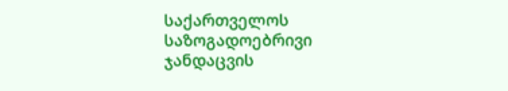საქართველოს საზოგადოებრივი ჯანდაცვის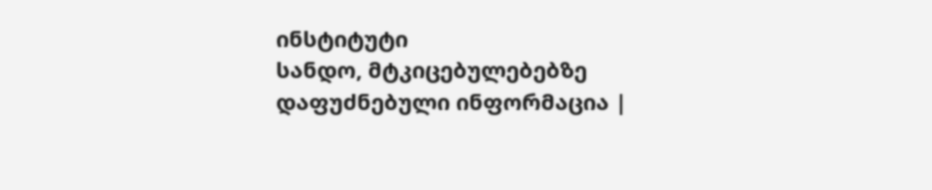ინსტიტუტი
სანდო, მტკიცებულებებზე დაფუძნებული ინფორმაცია |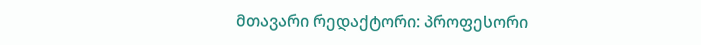მთავარი რედაქტორი: პროფესორი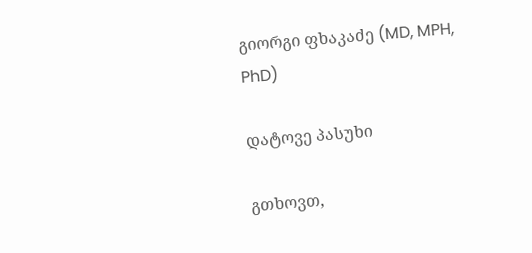გიორგი ფხაკაძე (MD, MPH, PhD)

დატოვე პასუხი

გთხოვთ,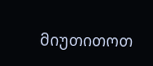მიუთითოთ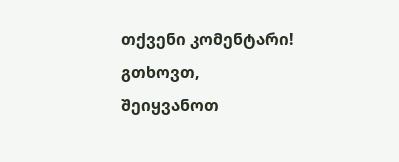თქვენი კომენტარი!
გთხოვთ, შეიყვანოთ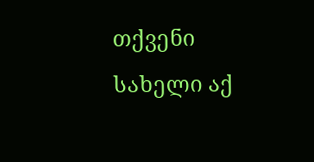თქვენი სახელი აქ